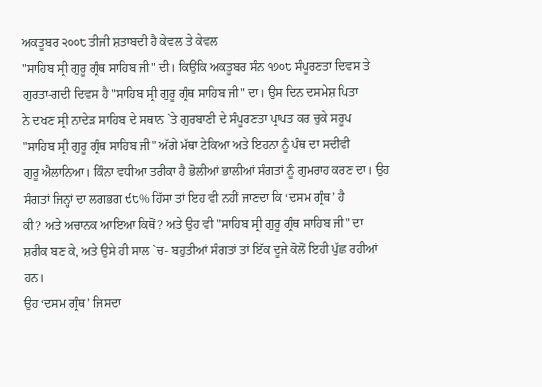ਅਕਤੂਬਰ ੨੦੦੮ ਤੀਜੀ ਸ਼ਤਾਬਦੀ ਹੈ ਕੇਵਲ ਤੇ ਕੇਵਲ
"ਸਾਹਿਬ ਸ੍ਰੀ ਗੁਰੂ ਗ੍ਰੰਥ ਸਾਹਿਬ ਜੀ" ਦੀ। ਕਿਉਂਕਿ ਅਕਤੂਬਰ ਸੰਨ ੧੭੦੮ ਸੰਪੂਰਣਤਾ ਦਿਵਸ ਤੇ
ਗੁਰਤਾ-ਗਦੀ ਦਿਵਸ ਹੈ "ਸਾਹਿਬ ਸ੍ਰੀ ਗੁਰੂ ਗ੍ਰੰਥ ਸਾਹਿਬ ਜੀ" ਦਾ। ਉਸ ਦਿਨ ਦਸਮੇਸ਼ ਪਿਤਾ
ਨੇ ਦਖਣ ਸ੍ਰੀ ਨਾਦੇੜ ਸਾਹਿਬ ਦੇ ਸਥਾਨ `ਤੇ ਗੁਰਬਾਣੀ ਦੇ ਸੰਪੂਰਣਤਾ ਪ੍ਰਾਪਤ ਕਰ ਚੁਕੇ ਸਰੂਪ
"ਸਾਹਿਬ ਸ੍ਰੀ ਗੁਰੂ ਗ੍ਰੰਥ ਸਾਹਿਬ ਜੀ" ਅੱਗੇ ਮੱਥਾ ਟੇਕਿਆ ਅਤੇ ਇਹਨਾ ਨੂੰ ਪੰਥ ਦਾ ਸਦੀਵੀ
ਗੁਰੂ ਐਲਾਨਿਆ। ਕਿੰਨਾ ਵਧੀਆ ਤਰੀਕਾ ਹੈ ਭੋਲੀਆਂ ਭਾਲੀਆਂ ਸੰਗਤਾਂ ਨੂੰ ਗੁਮਰਾਹ ਕਰਣ ਦਾ। ਉਹ
ਸੰਗਤਾਂ ਜਿਨ੍ਹਾਂ ਦਾ ਲਗਭਗ ੯੮% ਹਿੱਸਾ ਤਾਂ ਇਹ ਵੀ ਨਹੀਂ ਜਾਣਦਾ ਕਿ ‘ਦਸਮ ਗ੍ਰੰਥ’ ਹੈ
ਕੀ? ਅਤੇ ਅਚਾਨਕ ਆਇਆ ਕਿਥੋਂ? ਅਤੇ ਉਹ ਵੀ "ਸਾਹਿਬ ਸ੍ਰੀ ਗੁਰੂ ਗ੍ਰੰਥ ਸਾਹਿਬ ਜੀ" ਦਾ
ਸ਼ਰੀਕ ਬਣ ਕੇ, ਅਤੇ ਉਸੇ ਹੀ ਸਾਲ `ਚ- ਬਹੁਤੀਆਂ ਸੰਗਤਾਂ ਤਾਂ ਇੱਕ ਦੂਜੇ ਕੋਲੋਂ ਇਹੀ ਪੁੱਛ ਰਹੀਆਂ
ਹਨ।
ਉਹ ‘ਦਸਮ ਗ੍ਰੰਥ’ ਜਿਸਦਾ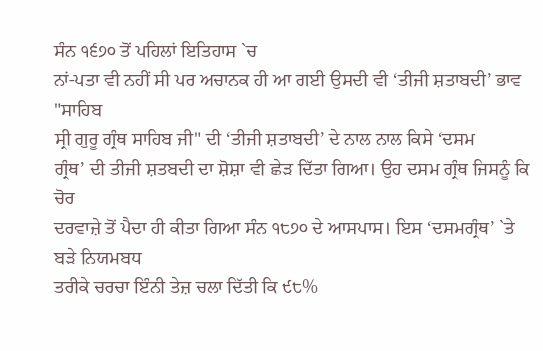ਸੰਨ ੧੬੭੦ ਤੋਂ ਪਹਿਲਾਂ ਇਤਿਹਾਸ `ਚ
ਨਾਂ-ਪਤਾ ਵੀ ਨਹੀਂ ਸੀ ਪਰ ਅਚਾਨਕ ਹੀ ਆ ਗਈ ਉਸਦੀ ਵੀ ‘ਤੀਜੀ ਸ਼ਤਾਬਦੀ’ ਭਾਵ "ਸਾਹਿਬ
ਸ੍ਰੀ ਗੁਰੂ ਗ੍ਰੰਥ ਸਾਹਿਬ ਜੀ" ਦੀ ‘ਤੀਜੀ ਸ਼ਤਾਬਦੀ’ ਦੇ ਨਾਲ ਨਾਲ ਕਿਸੇ ‘ਦਸਮ
ਗ੍ਰੰਥ’ ਦੀ ਤੀਜੀ ਸ਼ਤਬਦੀ ਦਾ ਸ਼ੋਸ਼ਾ ਵੀ ਛੇੜ ਦਿੱਤਾ ਗਿਆ। ਉਹ ਦਸਮ ਗ੍ਰੰਥ ਜਿਸਨੂੰ ਕਿ ਚੋਰ
ਦਰਵਾਜ਼ੇ ਤੋਂ ਪੈਦਾ ਹੀ ਕੀਤਾ ਗਿਆ ਸੰਨ ੧੮੭੦ ਦੇ ਆਸਪਾਸ। ਇਸ ‘ਦਸਮਗ੍ਰੰਥ’ `ਤੇ ਬੜੇ ਨਿਯਮਬਧ
ਤਰੀਕੇ ਚਰਚਾ ਇੰਨੀ ਤੇਜ਼ ਚਲਾ ਦਿੱਤੀ ਕਿ ੯੮%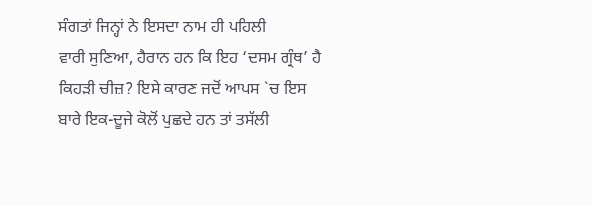ਸੰਗਤਾਂ ਜਿਨ੍ਹਾਂ ਨੇ ਇਸਦਾ ਨਾਮ ਹੀ ਪਹਿਲੀ
ਵਾਰੀ ਸੁਣਿਆ, ਹੈਰਾਨ ਹਨ ਕਿ ਇਹ ‘ਦਸਮ ਗ੍ਰੰਥ’ ਹੈ ਕਿਹੜੀ ਚੀਜ਼? ਇਸੇ ਕਾਰਣ ਜਦੋਂ ਆਪਸ `ਚ ਇਸ
ਬਾਰੇ ਇਕ-ਦੂਜੇ ਕੋਲੋਂ ਪੁਛਦੇ ਹਨ ਤਾਂ ਤਸੱਲੀ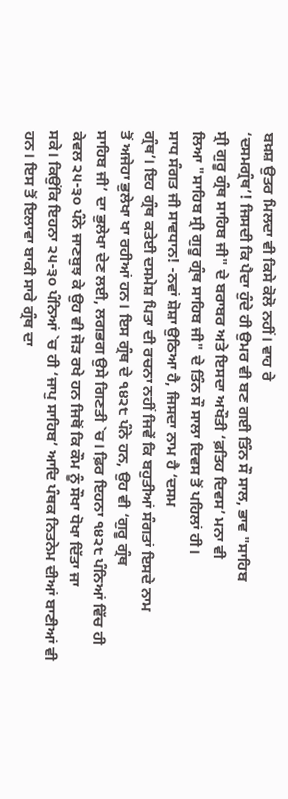ਬਖ਼ਸ਼ ਉਤਰ ਮਿਲਦਾ ਵੀ ਕਿਸੇ ਕੋਲੋ ਨਹੀਂ। ਵਾਹ ਰੇ
‘ਦਸਮਗ੍ਰੰਥ’! ਜਿਸਦੀ ਕਿ ਪੈਦਾ ਹੁੰਦੇ ਹੀ ਉਮਰ ਵੀ ਬਣ ਗਈ ਤਿੰਨ ਸੌ ਸਾਲ, ਭਾਵ "ਸਾਹਿਬ
ਸ੍ਰੀ ਗੁਰੂ ਗ੍ਰੰਥ ਸਾਹਿਬ ਜੀ" ਦੇ ਬਰਾਬਰ ਅਤੇ ਇਸਦਾ ਅਖੌਤੀ ‘ਫ਼ਤਿਹ ਦਿਵਸ’ ਮਨਾ ਵੀ
ਲਿਆ "ਸਾਹਿਬ ਸ੍ਰੀ ਗੁਰੂ ਗ੍ਰੰਥ ਸਾਹਿਬ ਜੀ" ਦੇ ਤਿੰਨ ਸੌ ਸਾਲਾ ਦਿਵਸ ਤੋਂ ਪਹਿਲਾਂ ਹੀ।
ਸਾਧ ਸੰਗਤ ਜੀ ਸਾਵਧਾਨ! -ਨਵਾਂ ਸ਼ੋਸ਼ਾ ਉਠਿਆ ਹੈ, ਜਿਸਦਾ ਨਾਮ ਹੈ ‘ਦਸਮ
ਗ੍ਰੰਥ’। ਇਹ ਗ੍ਰੰਥ ਕਤੇਈ ਦਸਮੇਸ਼ ਪਿਤਾ ਦੀ ਰਚਨਾ ਨਹੀਂ ਜਿਵੇਂ ਕਿ ਬਹੁਤੀਆਂ ਸੰਗਤਾਂ ਇਸਦੇ ਨਾਮ
ਤੋਂ ਅਜੇਹਾ ਭੁਲੇਖਾ ਖਾ ਰਹੀਆਂ ਹਨ। ਇਸ ਗ੍ਰੰਥ ਦੇ ੧੪੨੮ ਪੰਨੇ ਹਨ, ਉਹ ਵੀ ‘ਗੁਰੂ ਗ੍ਰੰਥ
ਸਾਹਿਬ ਜੀ’ ਦਾ ਭੁਲੇਖਾ ਦੇਣ ਲਈ, ਲਗਭਗ ਉਸੇ ਗਿਣਤੀ `ਚ। ਫ਼ਿਰ ਇਹਨਾ ੧੪੨੮ ਪੰਨਿਆਂ ਵਿੱਚ ਹੀ
ਕੇਵਲ ੨੫-੩੦ ਪੰਨੇ ਜਾਣਬੁਝ ਕੇ ਉਹ ਵੀ ਜੋੜ ਰਖੇ ਹਨ ਜਿਥੋਂ ਕਿ ਕੌਮ ਨੂੰ ਸੌਖਾ ਧੋਖਾ ਦਿੱਤਾ ਜਾ
ਸਕੇ। ਕਿਉਂਕਿ ਇਹਨਾ ੨੫-੩੦ ਪੰਨਿਆਂ `ਚ ਹੀ ‘ਜਾਪੁ ਸਾਹਿਬ’ ਆਦਿ ਪੰਥਕ ਨਿਤਨੇਮ ਦੀਆਂ ਬਾਣੀਆਂ ਵੀ
ਹਨ। ਇਸ ਤੋਂ ਇਲਾਵਾ ਬਾਕੀ ਸਾਰੇ ਗ੍ਰੰਥ ਦਾ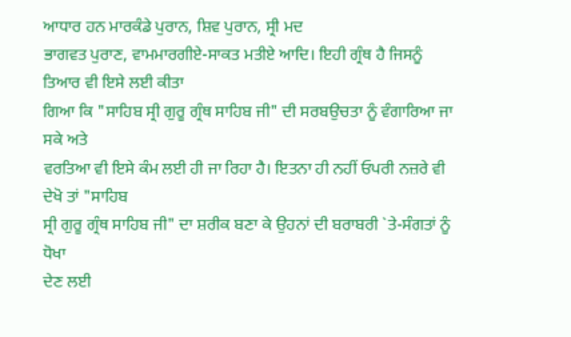ਆਧਾਰ ਹਨ ਮਾਰਕੰਡੇ ਪੁਰਾਨ, ਸ਼ਿਵ ਪੁਰਾਨ, ਸ੍ਰੀ ਮਦ
ਭਾਗਵਤ ਪੁਰਾਣ, ਵਾਮਮਾਰਗੀਏ-ਸਾਕਤ ਮਤੀਏ ਆਦਿ। ਇਹੀ ਗ੍ਰੰਥ ਹੈ ਜਿਸਨੂੰ ਤਿਆਰ ਵੀ ਇਸੇ ਲਈ ਕੀਤਾ
ਗਿਆ ਕਿ "ਸਾਹਿਬ ਸ੍ਰੀ ਗੁਰੂ ਗ੍ਰੰਥ ਸਾਹਿਬ ਜੀ" ਦੀ ਸਰਬਉਚਤਾ ਨੂੰ ਵੰਗਾਰਿਆ ਜਾ ਸਕੇ ਅਤੇ
ਵਰਤਿਆ ਵੀ ਇਸੇ ਕੰਮ ਲਈ ਹੀ ਜਾ ਰਿਹਾ ਹੈ। ਇਤਨਾ ਹੀ ਨਹੀਂ ਓਪਰੀ ਨਜ਼ਰੇ ਵੀ ਦੇਖੋ ਤਾਂ "ਸਾਹਿਬ
ਸ੍ਰੀ ਗੁਰੂ ਗ੍ਰੰਥ ਸਾਹਿਬ ਜੀ" ਦਾ ਸ਼ਰੀਕ ਬਣਾ ਕੇ ਉਹਨਾਂ ਦੀ ਬਰਾਬਰੀ `ਤੇ-ਸੰਗਤਾਂ ਨੂੰ ਧੋਖਾ
ਦੇਣ ਲਈ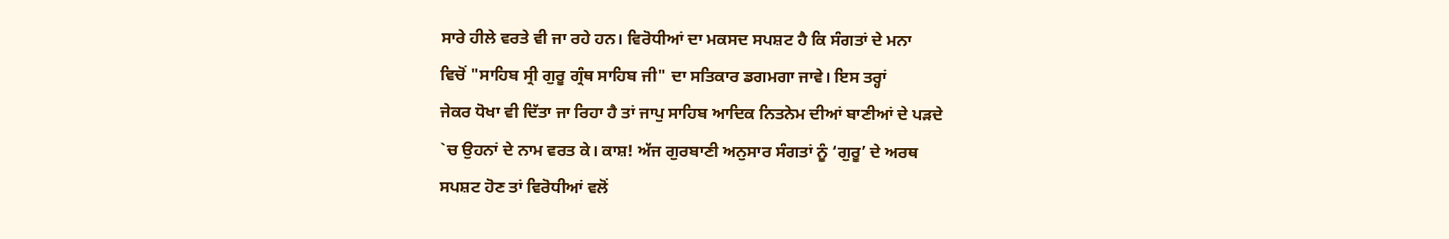ਸਾਰੇ ਹੀਲੇ ਵਰਤੇ ਵੀ ਜਾ ਰਹੇ ਹਨ। ਵਿਰੋਧੀਆਂ ਦਾ ਮਕਸਦ ਸਪਸ਼ਟ ਹੈ ਕਿ ਸੰਗਤਾਂ ਦੇ ਮਨਾ
ਵਿਚੋਂ "ਸਾਹਿਬ ਸ੍ਰੀ ਗੁਰੂ ਗ੍ਰੰਥ ਸਾਹਿਬ ਜੀ" ਦਾ ਸਤਿਕਾਰ ਡਗਮਗਾ ਜਾਵੇ। ਇਸ ਤਰ੍ਹਾਂ
ਜੇਕਰ ਧੋਖਾ ਵੀ ਦਿੱਤਾ ਜਾ ਰਿਹਾ ਹੈ ਤਾਂ ਜਾਪੁ ਸਾਹਿਬ ਆਦਿਕ ਨਿਤਨੇਮ ਦੀਆਂ ਬਾਣੀਆਂ ਦੇ ਪੜਦੇ
`ਚ ਉਹਨਾਂ ਦੇ ਨਾਮ ਵਰਤ ਕੇ। ਕਾਸ਼! ਅੱਜ ਗੁਰਬਾਣੀ ਅਨੁਸਾਰ ਸੰਗਤਾਂ ਨੂੰ ‘ਗੁਰੂ’ ਦੇ ਅਰਥ
ਸਪਸ਼ਟ ਹੋਣ ਤਾਂ ਵਿਰੋਧੀਆਂ ਵਲੋਂ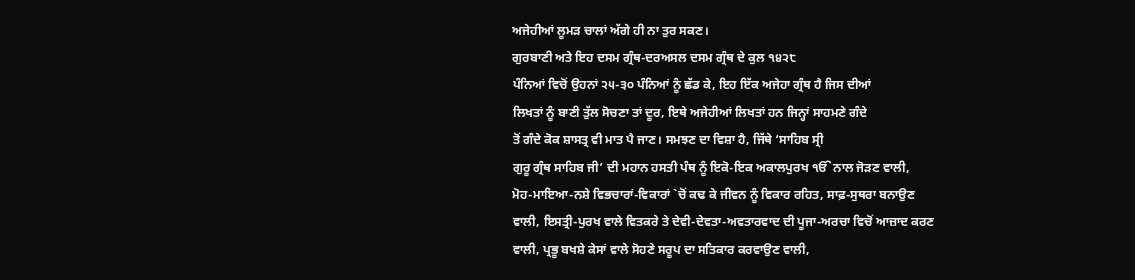ਅਜੇਹੀਆਂ ਲੂਮੜ ਚਾਲਾਂ ਅੱਗੇ ਹੀ ਨਾ ਤੁਰ ਸਕਣ।
ਗੁਰਬਾਣੀ ਅਤੇ ਇਹ ਦਸਮ ਗ੍ਰੰਥ-ਦਰਅਸਲ ਦਸਮ ਗ੍ਰੰਥ ਦੇ ਕੁਲ ੧੪੨੮
ਪੰਨਿਆਂ ਵਿਚੋਂ ਉਹਨਾਂ ੨੫-੩੦ ਪੰਨਿਆਂ ਨੂੰ ਛੱਡ ਕੇ, ਇਹ ਇੱਕ ਅਜੇਹਾ ਗ੍ਰੰਥ ਹੈ ਜਿਸ ਦੀਆਂ
ਲਿਖਤਾਂ ਨੂੰ ਬਾਣੀ ਤੁੱਲ ਸੋਚਣਾ ਤਾਂ ਦੂਰ, ਇਥੇ ਅਜੇਹੀਆਂ ਲਿਖਤਾਂ ਹਨ ਜਿਨ੍ਹਾਂ ਸਾਹਮਣੇ ਗੰਦੇ
ਤੋਂ ਗੰਦੇ ਕੋਕ ਸ਼ਾਸਤ੍ਰ ਵੀ ਮਾਤ ਪੈ ਜਾਣ। ਸਮਝਣ ਦਾ ਵਿਸ਼ਾ ਹੈ, ਜਿੱਥੇ ‘ਸਾਹਿਬ ਸ੍ਰੀ
ਗੁਰੂ ਗ੍ਰੰਥ ਸਾਹਿਬ ਜੀ’ ਦੀ ਮਹਾਨ ਹਸਤੀ ਪੰਥ ਨੂੰ ਇਕੋ-ਇਕ ਅਕਾਲਪੁਰਖ ੴ ਨਾਲ ਜੋੜਣ ਵਾਲੀ,
ਮੋਹ-ਮਾਇਆ-ਨਸ਼ੇ ਵਿਭਚਾਰਾਂ-ਵਿਕਾਰਾਂ `ਚੋਂ ਕਢ ਕੇ ਜੀਵਨ ਨੂੰ ਵਿਕਾਰ ਰਹਿਤ, ਸਾਫ਼-ਸੁਥਰਾ ਬਨਾਉਣ
ਵਾਲੀ, ਇਸਤ੍ਰੀ-ਪੁਰਖ ਵਾਲੇ ਵਿਤਕਰੇ ਤੇ ਦੇਵੀ-ਦੇਵਤਾ-ਅਵਤਾਰਵਾਦ ਦੀ ਪੂਜਾ-ਅਰਚਾ ਵਿਚੋਂ ਆਜ਼ਾਦ ਕਰਣ
ਵਾਲੀ, ਪ੍ਰਭੂ ਬਖਸ਼ੇ ਕੇਸਾਂ ਵਾਲੇ ਸੋਹਣੇ ਸਰੂਪ ਦਾ ਸਤਿਕਾਰ ਕਰਵਾਉਣ ਵਾਲੀ,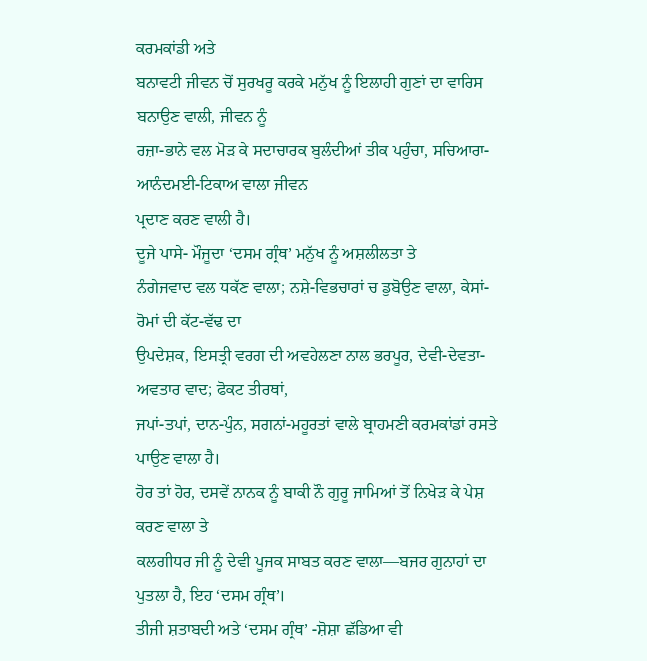ਕਰਮਕਾਂਡੀ ਅਤੇ
ਬਨਾਵਟੀ ਜੀਵਨ ਚੋਂ ਸੁਰਖਰੂ ਕਰਕੇ ਮਨੁੱਖ ਨੂੰ ਇਲਾਹੀ ਗੁਣਾਂ ਦਾ ਵਾਰਿਸ ਬਨਾਉਣ ਵਾਲੀ, ਜੀਵਨ ਨੂੰ
ਰਜ਼ਾ-ਭਾਨੇ ਵਲ ਮੋੜ ਕੇ ਸਦਾਚਾਰਕ ਬੁਲੰਦੀਆਂ ਤੀਕ ਪਹੁੰਚਾ, ਸਚਿਆਰਾ-ਆਨੰਦਮਈ-ਟਿਕਾਅ ਵਾਲਾ ਜੀਵਨ
ਪ੍ਰਦਾਣ ਕਰਣ ਵਾਲੀ ਹੈ।
ਦੂਜੇ ਪਾਸੇ- ਮੌਜੂਦਾ ‘ਦਸਮ ਗ੍ਰੰਥ’ ਮਨੁੱਖ ਨੂੰ ਅਸ਼ਲੀਲਤਾ ਤੇ
ਨੰਗੇਜਵਾਦ ਵਲ ਧਕੱਣ ਵਾਲਾ; ਨਸ਼ੇ-ਵਿਭਚਾਰਾਂ ਚ ਡੁਬੋਉਣ ਵਾਲਾ, ਕੇਸਾਂ-ਰੋਮਾਂ ਦੀ ਕੱਟ-ਵੱਢ ਦਾ
ਉਪਦੇਸ਼ਕ, ਇਸਤ੍ਰੀ ਵਰਗ ਦੀ ਅਵਹੇਲਣਾ ਨਾਲ ਭਰਪੂਰ, ਦੇਵੀ-ਦੇਵਤਾ-ਅਵਤਾਰ ਵਾਦ; ਫੋਕਟ ਤੀਰਥਾਂ,
ਜਪਾਂ-ਤਪਾਂ, ਦਾਨ-ਪੁੰਨ, ਸਗਨਾਂ-ਮਹੂਰਤਾਂ ਵਾਲੇ ਬ੍ਰਾਹਮਣੀ ਕਰਮਕਾਂਡਾਂ ਰਸਤੇ ਪਾਉਣ ਵਾਲਾ ਹੈ।
ਹੋਰ ਤਾਂ ਹੋਰ, ਦਸਵੇਂ ਨਾਨਕ ਨੂੰ ਬਾਕੀ ਨੌ ਗੁਰੂ ਜਾਮਿਆਂ ਤੋਂ ਨਿਖੇੜ ਕੇ ਪੇਸ਼ ਕਰਣ ਵਾਲਾ ਤੇ
ਕਲਗੀਧਰ ਜੀ ਨੂੰ ਦੇਵੀ ਪੂਜਕ ਸਾਬਤ ਕਰਣ ਵਾਲਾ—ਬਜਰ ਗੁਨਾਹਾਂ ਦਾ ਪੁਤਲਾ ਹੈ, ਇਹ ‘ਦਸਮ ਗ੍ਰੰਥ’।
ਤੀਜੀ ਸ਼ਤਾਬਦੀ ਅਤੇ ‘ਦਸਮ ਗ੍ਰੰਥ’ -ਸ਼ੋਸ਼ਾ ਛੱਡਿਆ ਵੀ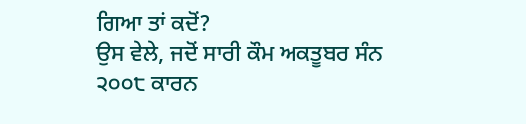ਗਿਆ ਤਾਂ ਕਦੋਂ?
ਉਸ ਵੇਲੇ, ਜਦੋਂ ਸਾਰੀ ਕੌਮ ਅਕਤੂਬਰ ਸੰਨ ੨੦੦੮ ਕਾਰਨ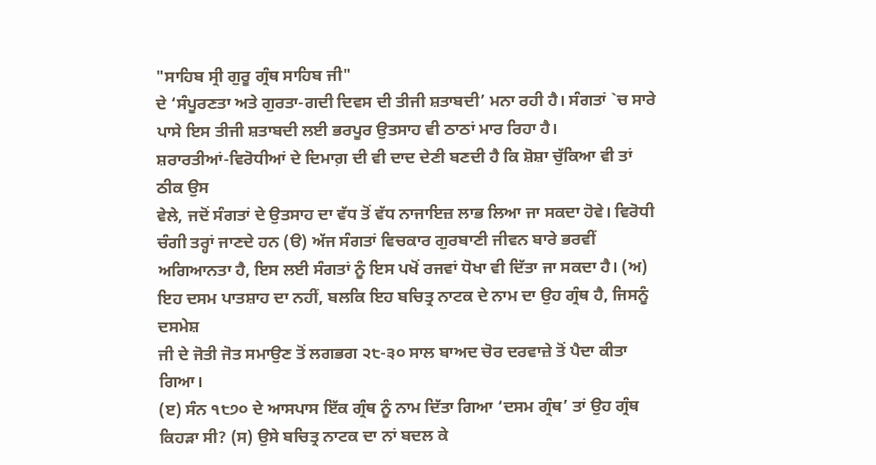"ਸਾਹਿਬ ਸ੍ਰੀ ਗੁਰੂ ਗ੍ਰੰਥ ਸਾਹਿਬ ਜੀ"
ਦੇ ‘ਸੰਪੂਰਣਤਾ ਅਤੇ ਗੁਰਤਾ-ਗਦੀ ਦਿਵਸ ਦੀ ਤੀਜੀ ਸ਼ਤਾਬਦੀ’ ਮਨਾ ਰਹੀ ਹੈ। ਸੰਗਤਾਂ `ਚ ਸਾਰੇ
ਪਾਸੇ ਇਸ ਤੀਜੀ ਸ਼ਤਾਬਦੀ ਲਈ ਭਰਪੂਰ ਉਤਸਾਹ ਵੀ ਠਾਠਾਂ ਮਾਰ ਰਿਹਾ ਹੈ।
ਸ਼ਰਾਰਤੀਆਂ-ਵਿਰੋਧੀਆਂ ਦੇ ਦਿਮਾਗ਼ ਦੀ ਵੀ ਦਾਦ ਦੇਣੀ ਬਣਦੀ ਹੈ ਕਿ ਸ਼ੋਸ਼ਾ ਚੁੱਕਿਆ ਵੀ ਤਾਂ ਠੀਕ ਉਸ
ਵੇਲੇ, ਜਦੋਂ ਸੰਗਤਾਂ ਦੇ ਉਤਸਾਹ ਦਾ ਵੱਧ ਤੋਂ ਵੱਧ ਨਾਜਾਇਜ਼ ਲਾਭ ਲਿਆ ਜਾ ਸਕਦਾ ਹੋਵੇ। ਵਿਰੋਧੀ
ਚੰਗੀ ਤਰ੍ਹਾਂ ਜਾਣਦੇ ਹਨ (ੳ) ਅੱਜ ਸੰਗਤਾਂ ਵਿਚਕਾਰ ਗੁਰਬਾਣੀ ਜੀਵਨ ਬਾਰੇ ਭਰਵੀਂ
ਅਗਿਆਨਤਾ ਹੈ, ਇਸ ਲਈ ਸੰਗਤਾਂ ਨੂੰ ਇਸ ਪਖੋਂ ਰਜਵਾਂ ਧੋਖਾ ਵੀ ਦਿੱਤਾ ਜਾ ਸਕਦਾ ਹੈ। (ਅ)
ਇਹ ਦਸਮ ਪਾਤਸ਼ਾਹ ਦਾ ਨਹੀਂ, ਬਲਕਿ ਇਹ ਬਚਿਤ੍ਰ ਨਾਟਕ ਦੇ ਨਾਮ ਦਾ ਉਹ ਗ੍ਰੰਥ ਹੈ, ਜਿਸਨੂੰ ਦਸਮੇਸ਼
ਜੀ ਦੇ ਜੋਤੀ ਜੋਤ ਸਮਾਉਣ ਤੋਂ ਲਗਭਗ ੨੮-੩੦ ਸਾਲ ਬਾਅਦ ਚੋਰ ਦਰਵਾਜ਼ੇ ਤੋਂ ਪੈਦਾ ਕੀਤਾ ਗਿਆ।
(ੲ) ਸੰਨ ੧੮੭੦ ਦੇ ਆਸਪਾਸ ਇੱਕ ਗ੍ਰੰਥ ਨੂੰ ਨਾਮ ਦਿੱਤਾ ਗਿਆ ‘ਦਸਮ ਗ੍ਰੰਥ’ ਤਾਂ ਉਹ ਗ੍ਰੰਥ
ਕਿਹੜਾ ਸੀ? (ਸ) ਉਸੇ ਬਚਿਤ੍ਰ ਨਾਟਕ ਦਾ ਨਾਂ ਬਦਲ ਕੇ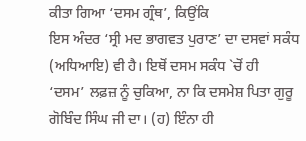ਕੀਤਾ ਗਿਆ ‘ਦਸਮ ਗ੍ਰੰਥ’, ਕਿਉਂਕਿ
ਇਸ ਅੰਦਰ ‘ਸ੍ਰੀ ਮਦ ਭਾਗਵਤ ਪੁਰਾਣ’ ਦਾ ਦਸਵਾਂ ਸਕੰਧ (ਅਧਿਆਇ) ਵੀ ਹੈ। ਇਥੋਂ ਦਸਮ ਸਕੰਧ `ਚੋਂ ਹੀ
‘ਦਸਮ’ ਲਫ਼ਜ਼ ਨੂੰ ਚੁਕਿਆ, ਨਾ ਕਿ ਦਸਮੇਸ਼ ਪਿਤਾ ਗੁਰੂ ਗੋਬਿੰਦ ਸਿੰਘ ਜੀ ਦਾ। (ਹ) ਇੰਨਾ ਹੀ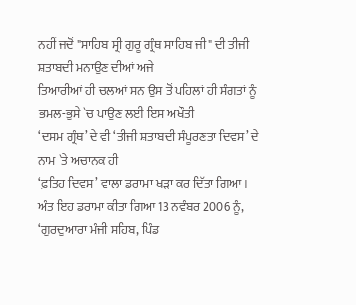ਨਹੀਂ ਜਦੋਂ "ਸਾਹਿਬ ਸ੍ਰੀ ਗੁਰੂ ਗ੍ਰੰਥ ਸਾਹਿਬ ਜੀ" ਦੀ ਤੀਜੀ ਸ਼ਤਾਬਦੀ ਮਨਾਉਣ ਦੀਆਂ ਅਜੇ
ਤਿਆਰੀਆਂ ਹੀ ਚਲਆਂ ਸਨ ਉਸ ਤੋਂ ਪਹਿਲਾਂ ਹੀ ਸੰਗਤਾਂ ਨੂੰ ਭਮਲ-ਭੁਸੇ `ਚ ਪਾਉਣ ਲਈ ਇਸ ਅਖੌਤੀ
‘ਦਸਮ ਗ੍ਰੰਥ’ ਦੇ ਵੀ ‘ਤੀਜੀ ਸ਼ਤਾਬਦੀ ਸੰਪੂਰਣਤਾ ਦਿਵਸ’ ਦੇ ਨਾਮ `ਤੇ ਅਚਾਨਕ ਹੀ
‘ਫ਼ਤਿਹ ਦਿਵਸ’ ਵਾਲਾ ਡਰਾਮਾ ਖੜਾ ਕਰ ਦਿੱਤਾ ਗਿਆ।
ਅੰਤ ਇਹ ਡਰਾਮਾ ਕੀਤਾ ਗਿਆ 13 ਨਵੰਬਰ 2006 ਨੂੰ,
‘ਗੁਰਦੁਆਰਾ ਮੰਜੀ ਸਹਿਬ, ਪਿੰਡ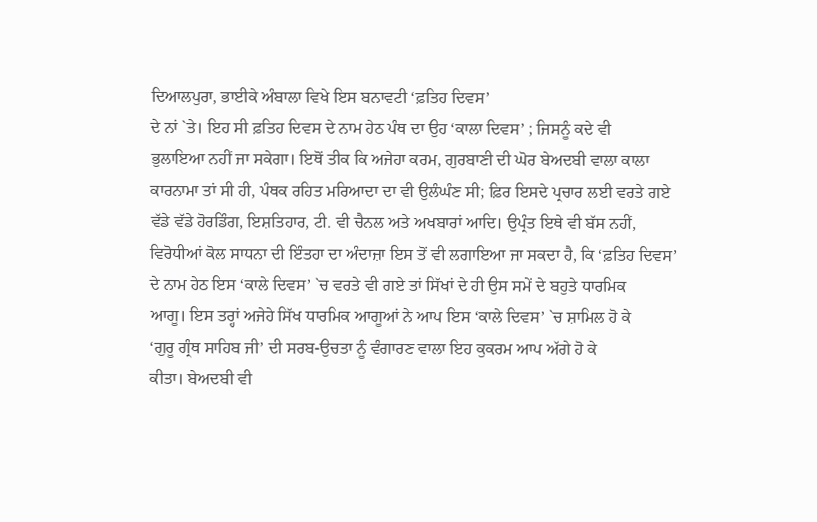ਦਿਆਲਪੁਰਾ, ਭਾਈਕੇ ਅੰਬਾਲਾ ਵਿਖੇ ਇਸ ਬਨਾਵਟੀ ‘ਫ਼ਤਿਹ ਦਿਵਸ’
ਦੇ ਨਾਂ `ਤੇ। ਇਹ ਸੀ ਫ਼ਤਿਹ ਦਿਵਸ ਦੇ ਨਾਮ ਹੇਠ ਪੰਥ ਦਾ ਉਹ ‘ਕਾਲਾ ਦਿਵਸ’ ; ਜਿਸਨੂੰ ਕਦੇ ਵੀ
ਭੁਲਾਇਆ ਨਹੀਂ ਜਾ ਸਕੇਗਾ। ਇਥੋਂ ਤੀਕ ਕਿ ਅਜੇਹਾ ਕਰਮ, ਗੁਰਬਾਣੀ ਦੀ ਘੋਰ ਬੇਅਦਬੀ ਵਾਲਾ ਕਾਲਾ
ਕਾਰਨਾਮਾ ਤਾਂ ਸੀ ਹੀ, ਪੰਥਕ ਰਹਿਤ ਮਰਿਆਦਾ ਦਾ ਵੀ ਉਲੰਘੰਣ ਸੀ; ਫ਼ਿਰ ਇਸਦੇ ਪ੍ਰਚਾਰ ਲਈ ਵਰਤੇ ਗਏ
ਵੱਡੇ ਵੱਡੇ ਹੋਰਡਿੰਗ, ਇਸ਼ਤਿਹਾਰ, ਟੀ. ਵੀ ਚੈਨਲ ਅਤੇ ਅਖਬਾਰਾਂ ਆਦਿ। ਉਪ੍ਰੰਤ ਇਥੇ ਵੀ ਬੱਸ ਨਹੀਂ,
ਵਿਰੋਧੀਆਂ ਕੋਲ ਸਾਧਨਾ ਦੀ ਇੰਤਹਾ ਦਾ ਅੰਦਾਜ਼ਾ ਇਸ ਤੋਂ ਵੀ ਲਗਾਇਆ ਜਾ ਸਕਦਾ ਹੈ, ਕਿ ‘ਫ਼ਤਿਹ ਦਿਵਸ’
ਦੇ ਨਾਮ ਹੇਠ ਇਸ ‘ਕਾਲੇ ਦਿਵਸ’ `ਚ ਵਰਤੇ ਵੀ ਗਏ ਤਾਂ ਸਿੱਖਾਂ ਦੇ ਹੀ ਉਸ ਸਮੇਂ ਦੇ ਬਹੁਤੇ ਧਾਰਮਿਕ
ਆਗੂ। ਇਸ ਤਰ੍ਹਾਂ ਅਜੇਹੇ ਸਿੱਖ ਧਾਰਮਿਕ ਆਗੂਆਂ ਨੇ ਆਪ ਇਸ ‘ਕਾਲੇ ਦਿਵਸ’ `ਚ ਸ਼ਾਮਿਲ ਹੋ ਕੇ
‘ਗੁਰੂ ਗ੍ਰੰਥ ਸਾਹਿਬ ਜੀ’ ਦੀ ਸਰਬ-ਉਚਤਾ ਨੂੰ ਵੰਗਾਰਣ ਵਾਲਾ ਇਹ ਕੁਕਰਮ ਆਪ ਅੱਗੇ ਹੋ ਕੇ
ਕੀਤਾ। ਬੇਅਦਬੀ ਵੀ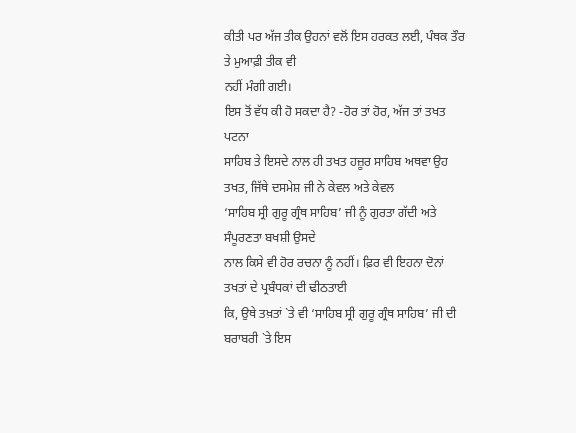ਕੀਤੀ ਪਰ ਅੱਜ ਤੀਕ ਉਹਨਾਂ ਵਲੋਂ ਇਸ ਹਰਕਤ ਲਈ, ਪੰਥਕ ਤੌਰ ਤੇ ਮੁਆਫ਼ੀ ਤੀਕ ਵੀ
ਨਹੀਂ ਮੰਗੀ ਗਈ।
ਇਸ ਤੋਂ ਵੱਧ ਕੀ ਹੋ ਸਕਦਾ ਹੈ? -ਹੋਰ ਤਾਂ ਹੋਰ, ਅੱਜ ਤਾਂ ਤਖਤ ਪਟਨਾ
ਸਾਹਿਬ ਤੇ ਇਸਦੇ ਨਾਲ ਹੀ ਤਖਤ ਹਜ਼ੂਰ ਸਾਹਿਬ ਅਥਵਾ ਉਹ ਤਖਤ, ਜਿੱਥੇ ਦਸਮੇਸ਼ ਜੀ ਨੇ ਕੇਵਲ ਅਤੇ ਕੇਵਲ
‘ਸਾਹਿਬ ਸ੍ਰੀ ਗੁਰੂ ਗ੍ਰੰਥ ਸਾਹਿਬ’ ਜੀ ਨੂੰ ਗੁਰਤਾ ਗੱਦੀ ਅਤੇ ਸੰਪੂਰਣਤਾ ਬਖਸ਼ੀ ਉਸਦੇ
ਨਾਲ ਕਿਸੇ ਵੀ ਹੋਰ ਰਚਨਾ ਨੂੰ ਨਹੀਂ। ਫ਼ਿਰ ਵੀ ਇਹਨਾ ਦੋਨਾਂ ਤਖਤਾਂ ਦੇ ਪ੍ਰਬੰਧਕਾਂ ਦੀ ਢੀਠਤਾਈ
ਕਿ, ਉਥੇ ਤਖ਼ਤਾਂ `ਤੇ ਵੀ ‘ਸਾਹਿਬ ਸ੍ਰੀ ਗੁਰੂ ਗ੍ਰੰਥ ਸਾਹਿਬ’ ਜੀ ਦੀ ਬਰਾਬਰੀ `ਤੇ ਇਸ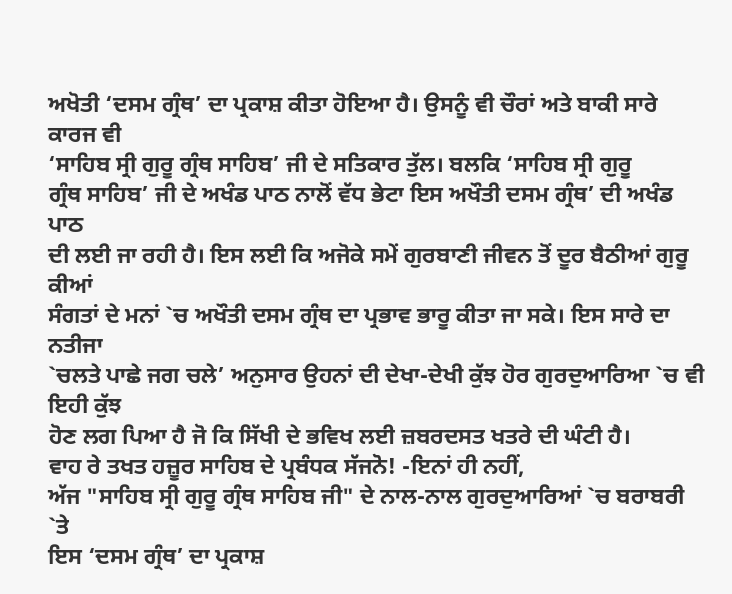ਅਖੋਤੀ ‘ਦਸਮ ਗ੍ਰੰਥ’ ਦਾ ਪ੍ਰਕਾਸ਼ ਕੀਤਾ ਹੋਇਆ ਹੈ। ਉਸਨੂੰ ਵੀ ਚੌਰਾਂ ਅਤੇ ਬਾਕੀ ਸਾਰੇ ਕਾਰਜ ਵੀ
‘ਸਾਹਿਬ ਸ੍ਰੀ ਗੁਰੂ ਗ੍ਰੰਥ ਸਾਹਿਬ’ ਜੀ ਦੇ ਸਤਿਕਾਰ ਤੁੱਲ। ਬਲਕਿ ‘ਸਾਹਿਬ ਸ੍ਰੀ ਗੁਰੂ
ਗ੍ਰੰਥ ਸਾਹਿਬ’ ਜੀ ਦੇ ਅਖੰਡ ਪਾਠ ਨਾਲੋਂ ਵੱਧ ਭੇਟਾ ਇਸ ਅਖੌਤੀ ਦਸਮ ਗ੍ਰੰਥ’ ਦੀ ਅਖੰਡ ਪਾਠ
ਦੀ ਲਈ ਜਾ ਰਹੀ ਹੈ। ਇਸ ਲਈ ਕਿ ਅਜੋਕੇ ਸਮੇਂ ਗੁਰਬਾਣੀ ਜੀਵਨ ਤੋਂ ਦੂਰ ਬੈਠੀਆਂ ਗੁਰੂ ਕੀਆਂ
ਸੰਗਤਾਂ ਦੇ ਮਨਾਂ `ਚ ਅਖੌਤੀ ਦਸਮ ਗ੍ਰੰਥ ਦਾ ਪ੍ਰਭਾਵ ਭਾਰੂ ਕੀਤਾ ਜਾ ਸਕੇ। ਇਸ ਸਾਰੇ ਦਾ ਨਤੀਜਾ
`ਚਲਤੇ ਪਾਛੇ ਜਗ ਚਲੇ’ ਅਨੁਸਾਰ ਉਹਨਾਂ ਦੀ ਦੇਖਾ-ਦੇਖੀ ਕੁੱਝ ਹੋਰ ਗੁਰਦੁਆਰਿਆ `ਚ ਵੀ ਇਹੀ ਕੁੱਝ
ਹੋਣ ਲਗ ਪਿਆ ਹੈ ਜੋ ਕਿ ਸਿੱਖੀ ਦੇ ਭਵਿਖ ਲਈ ਜ਼ਬਰਦਸਤ ਖਤਰੇ ਦੀ ਘੰਟੀ ਹੈ।
ਵਾਹ ਰੇ ਤਖਤ ਹਜ਼ੂਰ ਸਾਹਿਬ ਦੇ ਪ੍ਰਬੰਧਕ ਸੱਜਨੋ! -ਇਨਾਂ ਹੀ ਨਹੀਂ,
ਅੱਜ "ਸਾਹਿਬ ਸ੍ਰੀ ਗੁਰੂ ਗ੍ਰੰਥ ਸਾਹਿਬ ਜੀ" ਦੇ ਨਾਲ-ਨਾਲ ਗੁਰਦੁਆਰਿਆਂ `ਚ ਬਰਾਬਰੀ `ਤੇ
ਇਸ ‘ਦਸਮ ਗ੍ਰੰਥ’ ਦਾ ਪ੍ਰਕਾਸ਼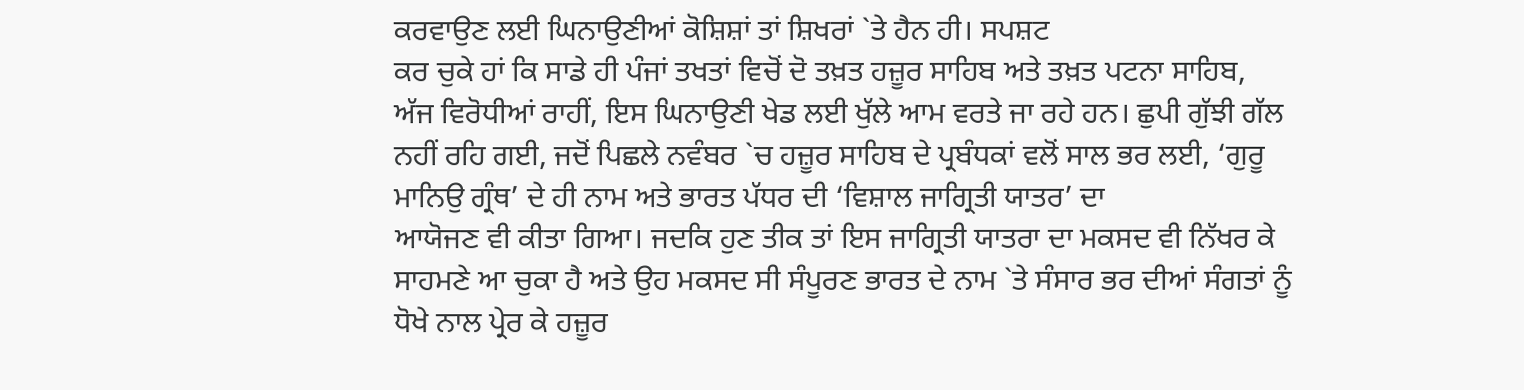ਕਰਵਾਉਣ ਲਈ ਘਿਨਾਉਣੀਆਂ ਕੋਸ਼ਿਸ਼ਾਂ ਤਾਂ ਸ਼ਿਖਰਾਂ `ਤੇ ਹੈਨ ਹੀ। ਸਪਸ਼ਟ
ਕਰ ਚੁਕੇ ਹਾਂ ਕਿ ਸਾਡੇ ਹੀ ਪੰਜਾਂ ਤਖਤਾਂ ਵਿਚੋਂ ਦੋ ਤਖ਼ਤ ਹਜ਼ੂਰ ਸਾਹਿਬ ਅਤੇ ਤਖ਼ਤ ਪਟਨਾ ਸਾਹਿਬ,
ਅੱਜ ਵਿਰੋਧੀਆਂ ਰਾਹੀਂ, ਇਸ ਘਿਨਾਉਣੀ ਖੇਡ ਲਈ ਖੁੱਲੇ ਆਮ ਵਰਤੇ ਜਾ ਰਹੇ ਹਨ। ਛੁਪੀ ਗੁੱਝੀ ਗੱਲ
ਨਹੀਂ ਰਹਿ ਗਈ, ਜਦੋਂ ਪਿਛਲੇ ਨਵੰਬਰ `ਚ ਹਜ਼ੂਰ ਸਾਹਿਬ ਦੇ ਪ੍ਰਬੰਧਕਾਂ ਵਲੋਂ ਸਾਲ ਭਰ ਲਈ, ‘ਗੁਰੂ
ਮਾਨਿਉ ਗ੍ਰੰਥ’ ਦੇ ਹੀ ਨਾਮ ਅਤੇ ਭਾਰਤ ਪੱਧਰ ਦੀ ‘ਵਿਸ਼ਾਲ ਜਾਗ੍ਰਿਤੀ ਯਾਤਰ’ ਦਾ
ਆਯੋਜਣ ਵੀ ਕੀਤਾ ਗਿਆ। ਜਦਕਿ ਹੁਣ ਤੀਕ ਤਾਂ ਇਸ ਜਾਗ੍ਰਿਤੀ ਯਾਤਰਾ ਦਾ ਮਕਸਦ ਵੀ ਨਿੱਖਰ ਕੇ
ਸਾਹਮਣੇ ਆ ਚੁਕਾ ਹੈ ਅਤੇ ਉਹ ਮਕਸਦ ਸੀ ਸੰਪੂਰਣ ਭਾਰਤ ਦੇ ਨਾਮ `ਤੇ ਸੰਸਾਰ ਭਰ ਦੀਆਂ ਸੰਗਤਾਂ ਨੂੰ
ਧੋਖੇ ਨਾਲ ਪ੍ਰੇਰ ਕੇ ਹਜ਼ੂਰ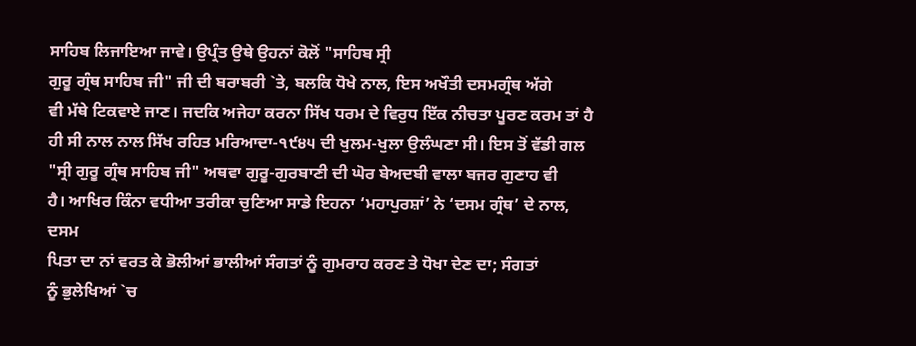ਸਾਹਿਬ ਲਿਜਾਇਆ ਜਾਵੇ। ਉਪ੍ਰੰਤ ਉਥੇ ਉਹਨਾਂ ਕੋਲੋਂ "ਸਾਹਿਬ ਸ੍ਰੀ
ਗੁਰੂ ਗ੍ਰੰਥ ਸਾਹਿਬ ਜੀ" ਜੀ ਦੀ ਬਰਾਬਰੀ `ਤੇ, ਬਲਕਿ ਧੋਖੇ ਨਾਲ, ਇਸ ਅਖੌਤੀ ਦਸਮਗ੍ਰੰਥ ਅੱਗੇ
ਵੀ ਮੱਥੇ ਟਿਕਵਾਏ ਜਾਣ। ਜਦਕਿ ਅਜੇਹਾ ਕਰਨਾ ਸਿੱਖ ਧਰਮ ਦੇ ਵਿਰੁਧ ਇੱਕ ਨੀਚਤਾ ਪੂਰਣ ਕਰਮ ਤਾਂ ਹੈ
ਹੀ ਸੀ ਨਾਲ ਨਾਲ ਸਿੱਖ ਰਹਿਤ ਮਰਿਆਦਾ-੧੯੪੫ ਦੀ ਖੁਲਮ-ਖੁਲਾ ਉਲੰਘਣਾ ਸੀ। ਇਸ ਤੋਂ ਵੱਡੀ ਗਲ
"ਸ੍ਰੀ ਗੁਰੂ ਗ੍ਰੰਥ ਸਾਹਿਬ ਜੀ" ਅਥਵਾ ਗੁਰੂ-ਗੁਰਬਾਣੀ ਦੀ ਘੋਰ ਬੇਅਦਬੀ ਵਾਲਾ ਬਜਰ ਗੁਣਾਹ ਵੀ
ਹੈ। ਆਖਿਰ ਕਿੰਨਾ ਵਧੀਆ ਤਰੀਕਾ ਚੁਣਿਆ ਸਾਡੇ ਇਹਨਾ ‘ਮਹਾਪੁਰਸ਼ਾਂ’ ਨੇ ‘ਦਸਮ ਗ੍ਰੰਥ’ ਦੇ ਨਾਲ, ਦਸਮ
ਪਿਤਾ ਦਾ ਨਾਂ ਵਰਤ ਕੇ ਭੋਲੀਆਂ ਭਾਲੀਆਂ ਸੰਗਤਾਂ ਨੂੰ ਗੁਮਰਾਹ ਕਰਣ ਤੇ ਧੋਖਾ ਦੇਣ ਦਾ; ਸੰਗਤਾਂ
ਨੂੰ ਭੁਲੇਖਿਆਂ `ਚ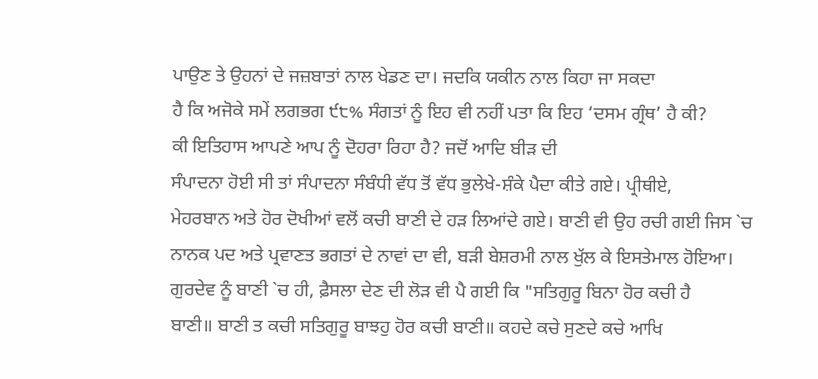ਪਾਉਣ ਤੇ ਉਹਨਾਂ ਦੇ ਜਜ਼ਬਾਤਾਂ ਨਾਲ ਖੇਡਣ ਦਾ। ਜਦਕਿ ਯਕੀਨ ਨਾਲ ਕਿਹਾ ਜਾ ਸਕਦਾ
ਹੈ ਕਿ ਅਜੋਕੇ ਸਮੇਂ ਲਗਭਗ ੯੮% ਸੰਗਤਾਂ ਨੂੰ ਇਹ ਵੀ ਨਹੀਂ ਪਤਾ ਕਿ ਇਹ ‘ਦਸਮ ਗ੍ਰੰਥ’ ਹੈ ਕੀ?
ਕੀ ਇਤਿਹਾਸ ਆਪਣੇ ਆਪ ਨੂੰ ਦੋਹਰਾ ਰਿਹਾ ਹੈ? ਜਦੋਂ ਆਦਿ ਬੀੜ ਦੀ
ਸੰਪਾਦਨਾ ਹੋਈ ਸੀ ਤਾਂ ਸੰਪਾਦਨਾ ਸੰਬੰਧੀ ਵੱਧ ਤੋਂ ਵੱਧ ਭੁਲੇਖੇ-ਸ਼ੰਕੇ ਪੈਦਾ ਕੀਤੇ ਗਏ। ਪ੍ਰੀਥੀਏ,
ਮੇਹਰਬਾਨ ਅਤੇ ਹੋਰ ਦੋਖੀਆਂ ਵਲੋਂ ਕਚੀ ਬਾਣੀ ਦੇ ਹੜ ਲਿਆਂਦੇ ਗਏ। ਬਾਣੀ ਵੀ ਉਹ ਰਚੀ ਗਈ ਜਿਸ `ਚ
ਨਾਨਕ ਪਦ ਅਤੇ ਪ੍ਰਵਾਣਤ ਭਗਤਾਂ ਦੇ ਨਾਵਾਂ ਦਾ ਵੀ, ਬੜੀ ਬੇਸ਼ਰਮੀ ਨਾਲ ਖੁੱਲ ਕੇ ਇਸਤੇਮਾਲ ਹੋਇਆ।
ਗੁਰਦੇਵ ਨੂੰ ਬਾਣੀ `ਚ ਹੀ, ਫ਼ੈਸਲਾ ਦੇਣ ਦੀ ਲੋੜ ਵੀ ਪੈ ਗਈ ਕਿ "ਸਤਿਗੁਰੂ ਬਿਨਾ ਹੋਰ ਕਚੀ ਹੈ
ਬਾਣੀ॥ ਬਾਣੀ ਤ ਕਚੀ ਸਤਿਗੁਰੂ ਬਾਝਹੁ ਹੋਰ ਕਚੀ ਬਾਣੀ॥ ਕਹਦੇ ਕਚੇ ਸੁਣਦੇ ਕਚੇ ਆਖਿ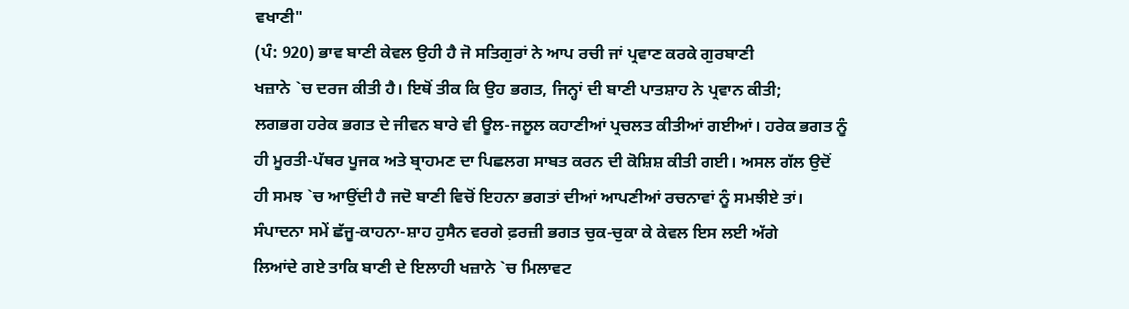ਵਖਾਣੀ"
(ਪੰ: 920) ਭਾਵ ਬਾਣੀ ਕੇਵਲ ਉਹੀ ਹੈ ਜੋ ਸਤਿਗੁਰਾਂ ਨੇ ਆਪ ਰਚੀ ਜਾਂ ਪ੍ਰਵਾਣ ਕਰਕੇ ਗੁਰਬਾਣੀ
ਖਜ਼ਾਨੇ `ਚ ਦਰਜ ਕੀਤੀ ਹੈ। ਇਥੋਂ ਤੀਕ ਕਿ ਉਹ ਭਗਤ, ਜਿਨ੍ਹਾਂ ਦੀ ਬਾਣੀ ਪਾਤਸ਼ਾਹ ਨੇ ਪ੍ਰਵਾਨ ਕੀਤੀ;
ਲਗਭਗ ਹਰੇਕ ਭਗਤ ਦੇ ਜੀਵਨ ਬਾਰੇ ਵੀ ਊਲ-ਜਲੂਲ ਕਹਾਣੀਆਂ ਪ੍ਰਚਲਤ ਕੀਤੀਆਂ ਗਈਆਂ। ਹਰੇਕ ਭਗਤ ਨੂੰ
ਹੀ ਮੂਰਤੀ-ਪੱਥਰ ਪੂਜਕ ਅਤੇ ਬ੍ਰਾਹਮਣ ਦਾ ਪਿਛਲਗ ਸਾਬਤ ਕਰਨ ਦੀ ਕੋਸ਼ਿਸ਼ ਕੀਤੀ ਗਈ। ਅਸਲ ਗੱਲ ਉਦੋਂ
ਹੀ ਸਮਝ `ਚ ਆਉਂਦੀ ਹੈ ਜਦੋ ਬਾਣੀ ਵਿਚੋਂ ਇਹਨਾ ਭਗਤਾਂ ਦੀਆਂ ਆਪਣੀਆਂ ਰਚਨਾਵਾਂ ਨੂੰ ਸਮਝੀਏ ਤਾਂ।
ਸੰਪਾਦਨਾ ਸਮੇਂ ਛੱਜੂ-ਕਾਹਨਾ-ਸ਼ਾਹ ਹੁਸੈਨ ਵਰਗੇ ਫ਼ਰਜ਼ੀ ਭਗਤ ਚੁਕ-ਚੁਕਾ ਕੇ ਕੇਵਲ ਇਸ ਲਈ ਅੱਗੇ
ਲਿਆਂਦੇ ਗਏ ਤਾਕਿ ਬਾਣੀ ਦੇ ਇਲਾਹੀ ਖਜ਼ਾਨੇ `ਚ ਮਿਲਾਵਟ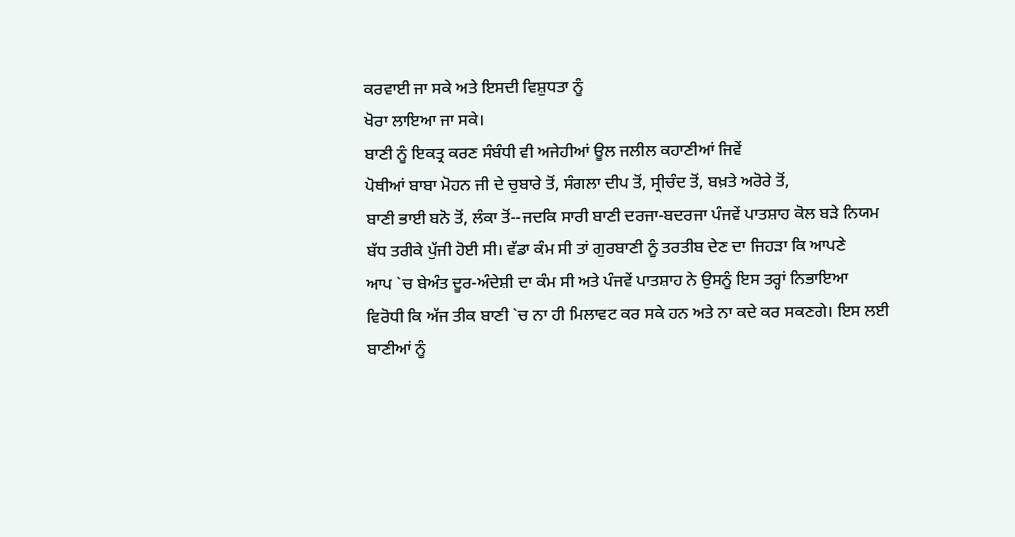ਕਰਵਾਈ ਜਾ ਸਕੇ ਅਤੇ ਇਸਦੀ ਵਿਸ਼ੁਧਤਾ ਨੂੰ
ਖੋਰਾ ਲਾਇਆ ਜਾ ਸਕੇ।
ਬਾਣੀ ਨੂੰ ਇਕਤ੍ਰ ਕਰਣ ਸੰਬੰਧੀ ਵੀ ਅਜੇਹੀਆਂ ਊਲ ਜਲੀਲ ਕਹਾਣੀਆਂ ਜਿਵੇਂ
ਪੋਥੀਆਂ ਬਾਬਾ ਮੋਹਨ ਜੀ ਦੇ ਚੁਬਾਰੇ ਤੋਂ, ਸੰਗਲਾ ਦੀਪ ਤੋਂ, ਸ੍ਰੀਚੰਦ ਤੋਂ, ਬਖ਼ਤੇ ਅਰੋਰੇ ਤੋਂ,
ਬਾਣੀ ਭਾਈ ਬਨੋ ਤੋਂ, ਲੰਕਾ ਤੋਂ--ਜਦਕਿ ਸਾਰੀ ਬਾਣੀ ਦਰਜਾ-ਬਦਰਜਾ ਪੰਜਵੇਂ ਪਾਤਸ਼ਾਹ ਕੋਲ ਬੜੇ ਨਿਯਮ
ਬੱਧ ਤਰੀਕੇ ਪੁੱਜੀ ਹੋਈ ਸੀ। ਵੱਡਾ ਕੰਮ ਸੀ ਤਾਂ ਗੁਰਬਾਣੀ ਨੂੰ ਤਰਤੀਬ ਦੇਣ ਦਾ ਜਿਹੜਾ ਕਿ ਆਪਣੇ
ਆਪ `ਚ ਬੇਅੰਤ ਦੂਰ-ਅੰਦੇਸ਼ੀ ਦਾ ਕੰਮ ਸੀ ਅਤੇ ਪੰਜਵੇਂ ਪਾਤਸ਼ਾਹ ਨੇ ਉਸਨੂੰ ਇਸ ਤਰ੍ਹਾਂ ਨਿਭਾਇਆ
ਵਿਰੋਧੀ ਕਿ ਅੱਜ ਤੀਕ ਬਾਣੀ `ਚ ਨਾ ਹੀ ਮਿਲਾਵਟ ਕਰ ਸਕੇ ਹਨ ਅਤੇ ਨਾ ਕਦੇ ਕਰ ਸਕਣਗੇ। ਇਸ ਲਈ
ਬਾਣੀਆਂ ਨੂੰ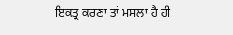ਇਕਤ੍ਰ ਕਰਣਾ ਤਾਂ ਮਸਲਾ ਹੈ ਹੀ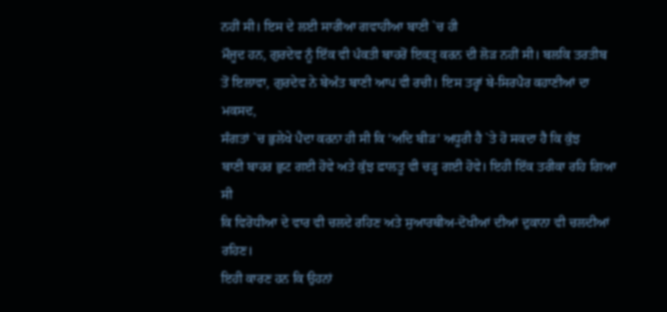ਨਹੀਂ ਸੀ। ਇਸ ਦੇ ਲਈ ਸਾਰੀਆ ਗਵਾਹੀਆ ਬਾਣੀ `ਚ ਹੀ
ਮੌਜੂਦ ਹਨ, ਗੁਰਦੇਵ ਨੂੰ ਇੱਕ ਵੀ ਪੰਕਤੀ ਬਾਹਰੋਂ ਇਕਤ੍ਰ ਕਰਨ ਦੀ ਲੋੜ ਨਹੀਂ ਸੀ। ਬਲਕਿ ਤਰਤੀਬ
ਤੋਂ ਇਲਾਵਾ, ਗੁਰਦੇਵ ਨੇ ਬੇਅੰਤ ਬਾਣੀ ਆਪ ਵੀ ਰਚੀ। ਇਸ ਤਰ੍ਹਾਂ ਬੇ-ਸਿਰਪੈਰ ਕਹਾਣੀਆਂ ਦਾ ਮਕਸਦ,
ਸੰਗਤਾਂ `ਚ ਭੁਲੇਖੇ ਪੈਦਾ ਕਰਨਾ ਹੀ ਸੀ ਕਿ ‘ਅਦਿ ਬੀੜ’ ਅਧੂਰੀ ਹੈ `ਤੇ ਹੋ ਸਕਦਾ ਹੈ ਕਿ ਕੁੱਝ
ਬਾਣੀ ਬਾਹਰ ਛੁਟ ਗਈ ਹੋਵੇ ਅਤੇ ਕੁੱਝ ਫ਼ਾਲਤੂ ਵੀ ਚੜ੍ਹ ਗਈ ਹੋਵੇ। ਇਹੀ ਇੱਕ ਤਰੀਕਾ ਰਹਿ ਗਿਆ ਸੀ
ਕਿ ਵਿਰੋਧੀਆ ਦੇ ਵਾਰ ਵੀ ਚਲਦੇ ਰਹਿਣ ਅਤੇ ਸੁਆਰਥੀਅ-ਦੋਖੀਆਂ ਦੀਆਂ ਦੁਕਾਨਾ ਵੀ ਚਲਦੀਆਂ ਰਹਿਣ।
ਇਹੀ ਕਾਰਣ ਹਨ ਕਿ ਉਹਨਾਂ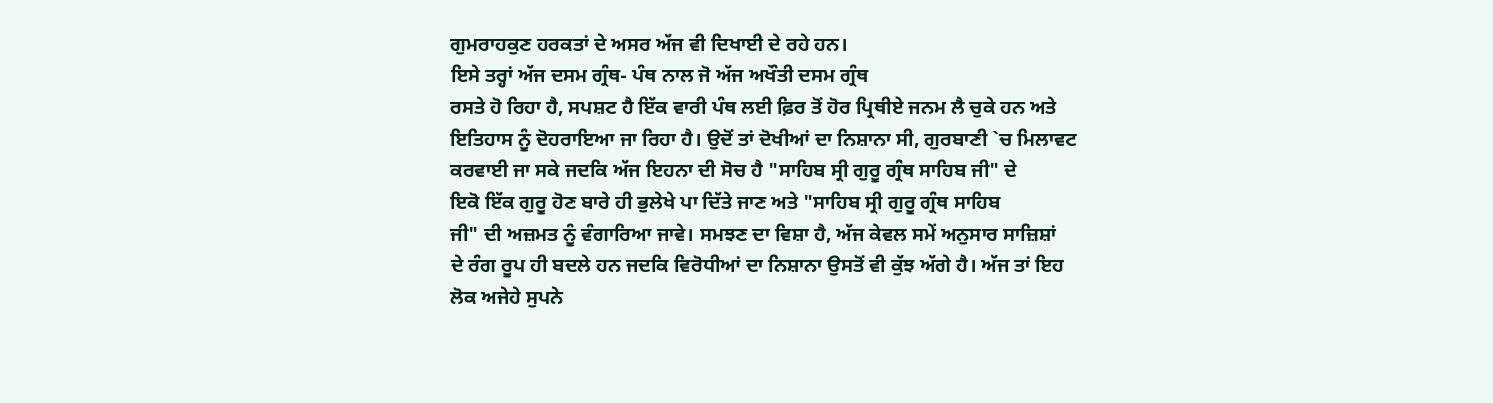ਗੁਮਰਾਹਕੁਣ ਹਰਕਤਾਂ ਦੇ ਅਸਰ ਅੱਜ ਵੀ ਦਿਖਾਈ ਦੇ ਰਹੇ ਹਨ।
ਇਸੇ ਤਰ੍ਹਾਂ ਅੱਜ ਦਸਮ ਗ੍ਰੰਥ- ਪੰਥ ਨਾਲ ਜੋ ਅੱਜ ਅਖੌਤੀ ਦਸਮ ਗ੍ਰੰਥ
ਰਸਤੇ ਹੋ ਰਿਹਾ ਹੈ, ਸਪਸ਼ਟ ਹੈ ਇੱਕ ਵਾਰੀ ਪੰਥ ਲਈ ਫ਼ਿਰ ਤੋਂ ਹੋਰ ਪ੍ਰਿਥੀਏ ਜਨਮ ਲੈ ਚੁਕੇ ਹਨ ਅਤੇ
ਇਤਿਹਾਸ ਨੂੰ ਦੋਹਰਾਇਆ ਜਾ ਰਿਹਾ ਹੈ। ਉਦੋਂ ਤਾਂ ਦੋਖੀਆਂ ਦਾ ਨਿਸ਼ਾਨਾ ਸੀ, ਗੁਰਬਾਣੀ `ਚ ਮਿਲਾਵਟ
ਕਰਵਾਈ ਜਾ ਸਕੇ ਜਦਕਿ ਅੱਜ ਇਹਨਾ ਦੀ ਸੋਚ ਹੈ "ਸਾਹਿਬ ਸ੍ਰੀ ਗੁਰੂ ਗ੍ਰੰਥ ਸਾਹਿਬ ਜੀ" ਦੇ
ਇਕੋ ਇੱਕ ਗੁਰੂ ਹੋਣ ਬਾਰੇ ਹੀ ਭੁਲੇਖੇ ਪਾ ਦਿੱਤੇ ਜਾਣ ਅਤੇ "ਸਾਹਿਬ ਸ੍ਰੀ ਗੁਰੂ ਗ੍ਰੰਥ ਸਾਹਿਬ
ਜੀ" ਦੀ ਅਜ਼ਮਤ ਨੂੰ ਵੰਗਾਰਿਆ ਜਾਵੇ। ਸਮਝਣ ਦਾ ਵਿਸ਼ਾ ਹੈ, ਅੱਜ ਕੇਵਲ ਸਮੇਂ ਅਨੁਸਾਰ ਸਾਜ਼ਿਸ਼ਾਂ
ਦੇ ਰੰਗ ਰੂਪ ਹੀ ਬਦਲੇ ਹਨ ਜਦਕਿ ਵਿਰੋਧੀਆਂ ਦਾ ਨਿਸ਼ਾਨਾ ਉਸਤੋਂ ਵੀ ਕੁੱਝ ਅੱਗੇ ਹੈ। ਅੱਜ ਤਾਂ ਇਹ
ਲੋਕ ਅਜੇਹੇ ਸੁਪਨੇ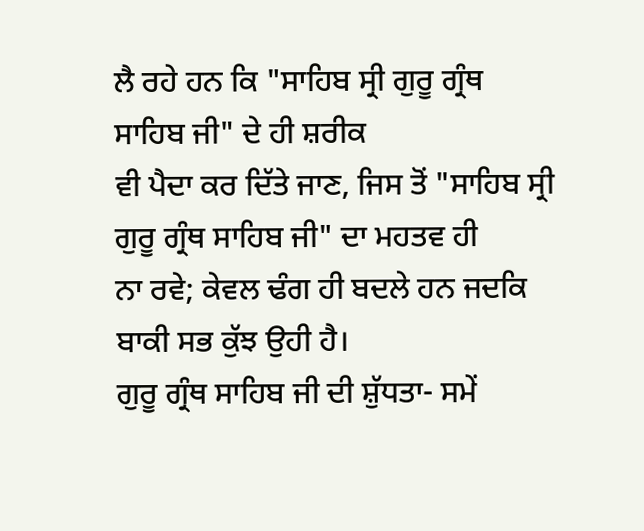ਲੈ ਰਹੇ ਹਨ ਕਿ "ਸਾਹਿਬ ਸ੍ਰੀ ਗੁਰੂ ਗ੍ਰੰਥ ਸਾਹਿਬ ਜੀ" ਦੇ ਹੀ ਸ਼ਰੀਕ
ਵੀ ਪੈਦਾ ਕਰ ਦਿੱਤੇ ਜਾਣ, ਜਿਸ ਤੋਂ "ਸਾਹਿਬ ਸ੍ਰੀ ਗੁਰੂ ਗ੍ਰੰਥ ਸਾਹਿਬ ਜੀ" ਦਾ ਮਹਤਵ ਹੀ
ਨਾ ਰਵੇ; ਕੇਵਲ ਢੰਗ ਹੀ ਬਦਲੇ ਹਨ ਜਦਕਿ ਬਾਕੀ ਸਭ ਕੁੱਝ ਉਹੀ ਹੈ।
ਗੁਰੂ ਗ੍ਰੰਥ ਸਾਹਿਬ ਜੀ ਦੀ ਸ਼ੁੱਧਤਾ- ਸਮੇਂ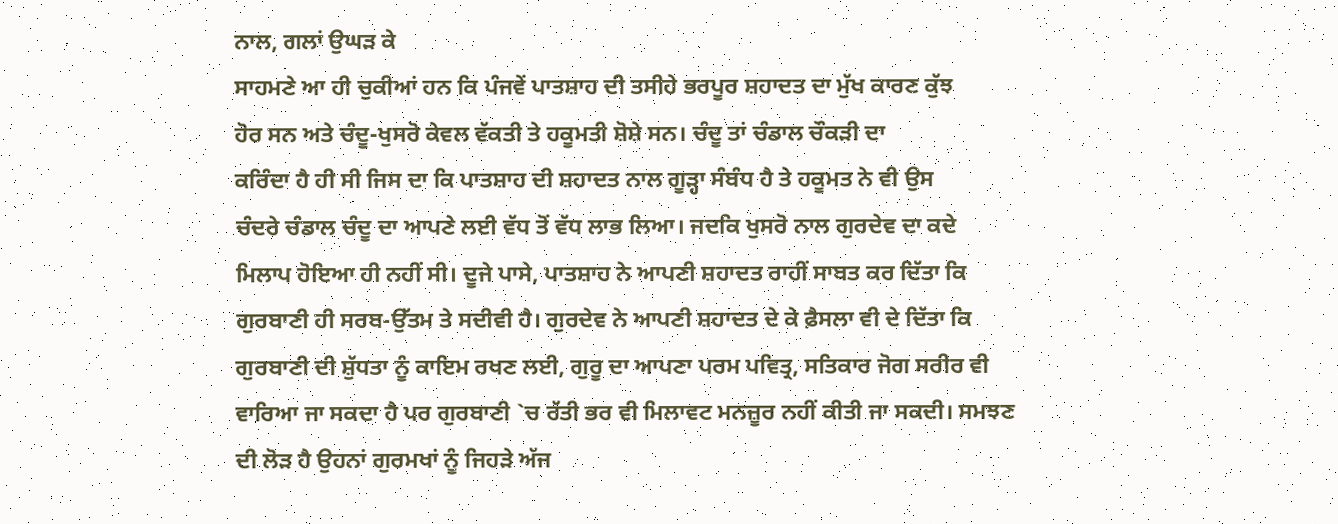ਨਾਲ, ਗਲਾਂ ਉਘੜ ਕੇ
ਸਾਹਮਣੇ ਆ ਹੀ ਚੁਕੀਆਂ ਹਨ ਕਿ ਪੰਜਵੇਂ ਪਾਤਸ਼ਾਹ ਦੀ ਤਸੀਹੇ ਭਰਪੂਰ ਸ਼ਹਾਦਤ ਦਾ ਮੁੱਖ ਕਾਰਣ ਕੁੱਝ
ਹੋਰ ਸਨ ਅਤੇ ਚੰਦੂ-ਖੁਸਰੋ ਕੇਵਲ ਵੱਕਤੀ ਤੇ ਹਕੂਮਤੀ ਸ਼ੋਸ਼ੇ ਸਨ। ਚੰਦੂ ਤਾਂ ਚੰਡਾਲ ਚੌਕੜੀ ਦਾ
ਕਰਿੰਦਾ ਹੈ ਹੀ ਸੀ ਜਿਸ ਦਾ ਕਿ ਪਾਤਸ਼ਾਹ ਦੀ ਸ਼ਹਾਦਤ ਨਾਲ ਗੂੜ੍ਹਾ ਸੰਬੰਧ ਹੈ ਤੇ ਹਕੂਮਤ ਨੇ ਵੀ ਉਸ
ਚੰਦਰੇ ਚੰਡਾਲ ਚੰਦੂ ਦਾ ਆਪਣੇ ਲਈ ਵੱਧ ਤੋਂ ਵੱਧ ਲਾਭ ਲਿਆ। ਜਦਕਿ ਖੁਸਰੋ ਨਾਲ ਗੁਰਦੇਵ ਦਾ ਕਦੇ
ਮਿਲਾਪ ਹੋਇਆ ਹੀ ਨਹੀਂ ਸੀ। ਦੂਜੇ ਪਾਸੇ, ਪਾਤਸ਼ਾਹ ਨੇ ਆਪਣੀ ਸ਼ਹਾਦਤ ਰਾਹੀਂ ਸਾਬਤ ਕਰ ਦਿੱਤਾ ਕਿ
ਗੁਰਬਾਣੀ ਹੀ ਸਰਬ-ਉੱਤਮ ਤੇ ਸਦੀਵੀ ਹੈ। ਗੁਰਦੇਵ ਨੇ ਆਪਣੀ ਸ਼ਹਾਦਤ ਦੇ ਕੇ ਫ਼ੈਸਲਾ ਵੀ ਦੇ ਦਿੱਤਾ ਕਿ
ਗੁਰਬਾਣੀ ਦੀ ਸ਼ੁੱਧਤਾ ਨੂੰ ਕਾਇਮ ਰਖਣ ਲਈ, ਗੁਰੂ ਦਾ ਆਪਣਾ ਪਰਮ ਪਵਿਤ੍ਰ, ਸਤਿਕਾਰ ਜੋਗ ਸਰੀਰ ਵੀ
ਵਾਰਿਆ ਜਾ ਸਕਦਾ ਹੈ ਪਰ ਗੁਰਬਾਣੀ `ਚ ਰੱਤੀ ਭਰ ਵੀ ਮਿਲਾਵਟ ਮਨਜ਼ੂਰ ਨਹੀਂ ਕੀਤੀ ਜਾ ਸਕਦੀ। ਸਮਝਣ
ਦੀ ਲੋੜ ਹੈ ਉਹਨਾਂ ਗੁਰਮਖਾਂ ਨੂੰ ਜਿਹੜੇ ਅੱਜ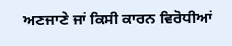ਅਣਜਾਣੇ ਜਾਂ ਕਿਸੀ ਕਾਰਨ ਵਿਰੋਧੀਆਂ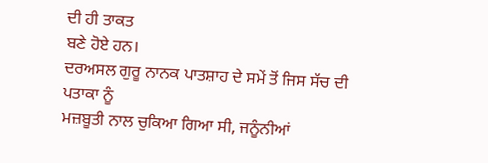ਦੀ ਹੀ ਤਾਕਤ
ਬਣੇ ਹੋਏ ਹਨ।
ਦਰਅਸਲ ਗੁਰੂ ਨਾਨਕ ਪਾਤਸ਼ਾਹ ਦੇ ਸਮੇਂ ਤੋਂ ਜਿਸ ਸੱਚ ਦੀ ਪਤਾਕਾ ਨੂੰ
ਮਜ਼ਬੂਤੀ ਨਾਲ ਚੁਕਿਆ ਗਿਆ ਸੀ, ਜਨੂੰਨੀਆਂ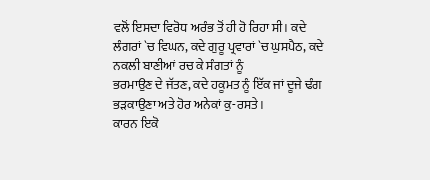ਵਲੋਂ ਇਸਦਾ ਵਿਰੋਧ ਅਰੰਭ ਤੋਂ ਹੀ ਹੋ ਰਿਹਾ ਸੀ। ਕਦੇ
ਲੰਗਰਾਂ `ਚ ਵਿਘਨ, ਕਦੇ ਗੁਰੂ ਪ੍ਰਵਾਰਾਂ `ਚ ਘੁਸਪੈਠ, ਕਦੇ ਨਕਲੀ ਬਾਣੀਆਂ ਰਚ ਕੇ ਸੰਗਤਾਂ ਨੂੰ
ਭਰਮਾਉਣ ਦੇ ਜੱਤਣ, ਕਦੇ ਹਕੂਮਤ ਨੂੰ ਇੱਕ ਜਾਂ ਦੂਜੇ ਢੰਗ ਭੜਕਾਉਣਾ ਅਤੇ ਹੋਰ ਅਨੇਕਾਂ ਕੁ-ਰਸਤੇ।
ਕਾਰਨ ਇਕੋ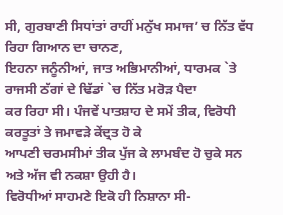ਸੀ, ਗੁਰਬਾਣੀ ਸਿਧਾਂਤਾਂ ਰਾਹੀਂ ਮਨੁੱਖ ਸਮਾਜ’ ਚ ਨਿੱਤ ਵੱਧ ਰਿਹਾ ਗਿਆਨ ਦਾ ਚਾਨਣ,
ਇਹਨਾ ਜਨੂੰਨੀਆਂ, ਜਾਤ ਅਭਿਮਾਨੀਆਂ, ਧਾਰਮਕ `ਤੇ ਰਾਜਸੀ ਠੱਗਾਂ ਦੇ ਢਿੱਡਾਂ `ਚ ਨਿੱਤ ਮਰੋੜ ਪੈਦਾ
ਕਰ ਰਿਹਾ ਸੀ। ਪੰਜਵੇਂ ਪਾਤਸ਼ਾਹ ਦੇ ਸਮੇਂ ਤੀਕ, ਵਿਰੋਧੀ ਕਰਤੂਤਾਂ ਤੇ ਜਮਾਵੜੇ ਕੇਂਦ੍ਰਤ ਹੋ ਕੇ
ਆਪਣੀ ਚਰਮਸੀਮਾਂ ਤੀਕ ਪੁੱਜ ਕੇ ਲਾਮਬੰਦ ਹੋ ਚੁਕੇ ਸਨ ਅਤੇ ਅੱਜ ਵੀ ਨਕਸ਼ਾ ਉਹੀ ਹੈ।
ਵਿਰੋਧੀਆਂ ਸਾਹਮਣੇ ਇਕੋ ਹੀ ਨਿਸ਼ਾਨਾ ਸੀ-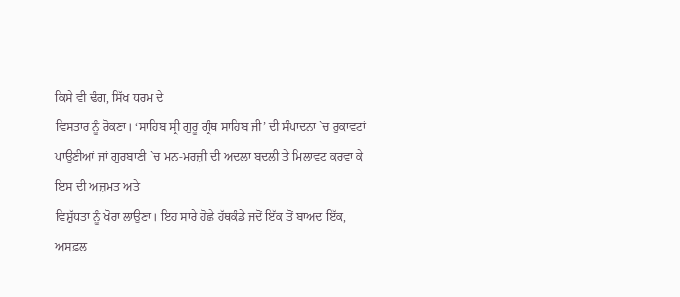ਕਿਸੇ ਵੀ ਢੰਗ, ਸਿੱਖ ਧਰਮ ਦੇ
ਵਿਸਤਾਰ ਨੂੰ ਰੋਕਣਾ। ‘ਸਾਹਿਬ ਸ੍ਰੀ ਗੁਰੂ ਗ੍ਰੰਥ ਸਾਹਿਬ ਜੀ’ ਦੀ ਸੰਪਾਦਨਾ `ਚ ਰੁਕਾਵਟਾਂ
ਪਾਉਣੀਆਂ ਜਾਂ ਗੁਰਬਾਣੀ `ਚ ਮਨ-ਮਰਜ਼ੀ ਦੀ ਅਦਲਾ ਬਦਲੀ ਤੇ ਮਿਲਾਵਟ ਕਰਵਾ ਕੇ ਇਸ ਦੀ ਅਜ਼ਮਤ ਅਤੇ
ਵਿਸ਼ੁੱਧਤਾ ਨੂੰ ਖੋਰਾ ਲਾਉਣਾ। ਇਹ ਸਾਰੇ ਹੋਛੇ ਹੱਥਕੰਡੇ ਜਦੋਂ ਇੱਕ ਤੋਂ ਬਾਅਦ ਇੱਕ, ਅਸਫ਼ਲ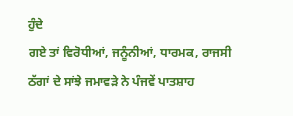ਹੁੰਦੇ
ਗਏ ਤਾਂ ਵਿਰੋਧੀਆਂ, ਜਨੂੰਨੀਆਂ, ਧਾਰਮਕ, ਰਾਜਸੀ ਠੱਗਾਂ ਦੇ ਸਾਂਝੇ ਜਮਾਵੜੇ ਨੇ ਪੰਜਵੇਂ ਪਾਤਸ਼ਾਹ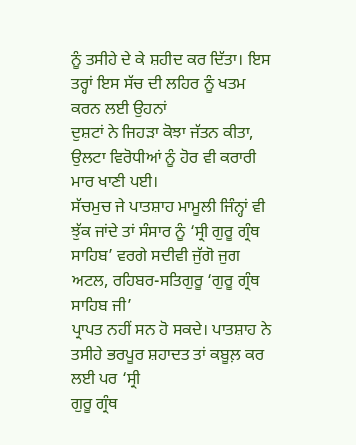ਨੂੰ ਤਸੀਹੇ ਦੇ ਕੇ ਸ਼ਹੀਦ ਕਰ ਦਿੱਤਾ। ਇਸ ਤਰ੍ਹਾਂ ਇਸ ਸੱਚ ਦੀ ਲਹਿਰ ਨੂੰ ਖਤਮ ਕਰਨ ਲਈ ਉਹਨਾਂ
ਦੁਸ਼ਟਾਂ ਨੇ ਜਿਹੜਾ ਕੋਝਾ ਜੱਤਨ ਕੀਤਾ, ਉਲਟਾ ਵਿਰੋਧੀਆਂ ਨੂੰ ਹੋਰ ਵੀ ਕਰਾਰੀ ਮਾਰ ਖਾਣੀ ਪਈ।
ਸੱਚਮੁਚ ਜੇ ਪਾਤਸ਼ਾਹ ਮਾਮੂਲੀ ਜਿੰਨ੍ਹਾਂ ਵੀ ਝੁੱਕ ਜਾਂਦੇ ਤਾਂ ਸੰਸਾਰ ਨੂੰ ‘ਸ੍ਰੀ ਗੁਰੂ ਗ੍ਰੰਥ
ਸਾਹਿਬ’ ਵਰਗੇ ਸਦੀਵੀ ਜੁੱਗੋ ਜੁਗ ਅਟਲ, ਰਹਿਬਰ-ਸਤਿਗੁਰੂ ‘ਗੁਰੂ ਗ੍ਰੰਥ ਸਾਹਿਬ ਜੀ’
ਪ੍ਰਾਪਤ ਨਹੀਂ ਸਨ ਹੋ ਸਕਦੇ। ਪਾਤਸ਼ਾਹ ਨੇ ਤਸੀਹੇ ਭਰਪੂਰ ਸ਼ਹਾਦਤ ਤਾਂ ਕਬੂਲ਼ ਕਰ ਲਈ ਪਰ ‘ਸ੍ਰੀ
ਗੁਰੂ ਗ੍ਰੰਥ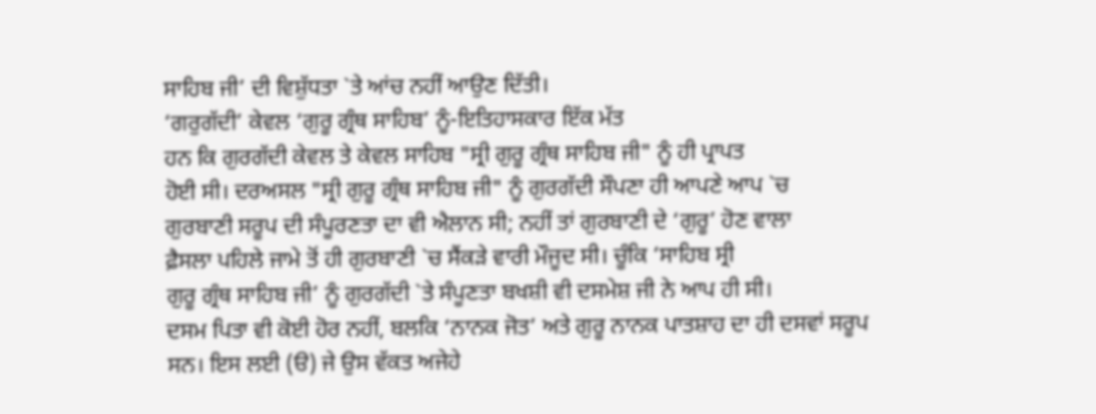ਸਾਹਿਬ ਜੀ’ ਦੀ ਵਿਸ਼ੁੱਧਤਾ `ਤੇ ਆਂਚ ਨਹੀਂ ਆਉਣ ਦਿੱਤੀ।
‘ਗਰੁਗੱਦੀ’ ਕੇਵਲ ‘ਗੁਰੂ ਗ੍ਰੰਥ ਸਾਹਿਬ’ ਨੂੰ-ਇਤਿਹਾਸਕਾਰ ਇੱਕ ਮੱਤ
ਹਨ ਕਿ ਗੁਰਗੱਦੀ ਕੇਵਲ ਤੇ ਕੇਵਲ ਸਾਹਿਬ "ਸ੍ਰੀ ਗੁਰੂ ਗ੍ਰੰਥ ਸਾਹਿਬ ਜੀ" ਨੂੰ ਹੀ ਪ੍ਰਾਪਤ
ਹੋਈ ਸੀ। ਦਰਅਸਲ "ਸ੍ਰੀ ਗੁਰੂ ਗ੍ਰੰਥ ਸਾਹਿਬ ਜੀ" ਨੂੰ ਗੁਰਗੱਦੀ ਸੌਪਣਾ ਹੀ ਆਪਣੇ ਆਪ `ਚ
ਗੁਰਬਾਣੀ ਸਰੂਪ ਦੀ ਸੰਪੂਰਣਤਾ ਦਾ ਵੀ ਐਲਾਨ ਸੀ; ਨਹੀਂ ਤਾਂ ਗੁਰਬਾਣੀ ਦੇ ‘ਗੁਰੂ’ ਹੋਣ ਵਾਲਾ
ਫ਼ੈਸਲਾ ਪਹਿਲੇ ਜਾਮੇ ਤੋਂ ਹੀ ਗੁਰਬਾਣੀ `ਚ ਸੈਂਕੜੇ ਵਾਰੀ ਮੌਜੂਦ ਸੀ। ਚੂੰਕਿ ‘ਸਾਹਿਬ ਸ੍ਰੀ
ਗੁਰੂ ਗ੍ਰੰਥ ਸਾਹਿਬ ਜੀ’ ਨੂੰ ਗੁਰਗੱਦੀ `ਤੇ ਸੰਪੂਣਤਾ ਬਖਸ਼ੀ ਵੀ ਦਸਮੇਸ਼ ਜੀ ਨੇ ਆਪ ਹੀ ਸੀ।
ਦਸਮ ਪਿਤਾ ਵੀ ਕੋਈ ਹੋਰ ਨਹੀਂ, ਬਲਕਿ ‘ਨਾਨਕ ਜੋਤ’ ਅਤੇ ਗੁਰੂ ਨਾਨਕ ਪਾਤਸ਼ਾਹ ਦਾ ਹੀ ਦਸਵਾਂ ਸਰੂਪ
ਸਨ। ਇਸ ਲਈ (ੳ) ਜੇ ਉਸ ਵੱਕਤ ਅਜੇਹੇ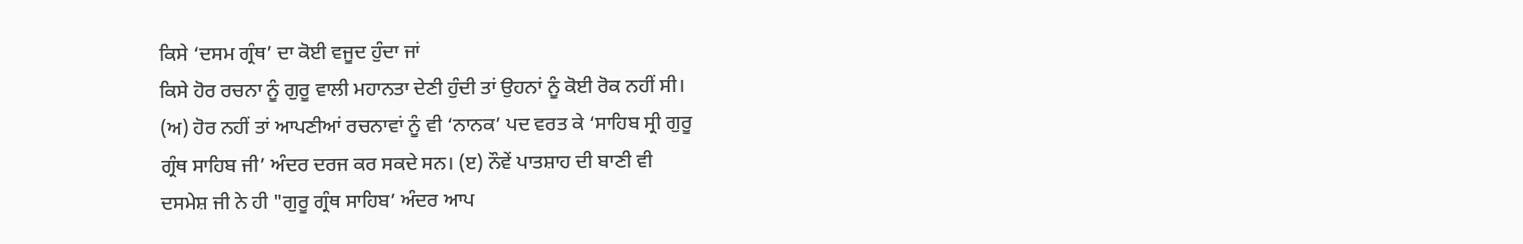ਕਿਸੇ ‘ਦਸਮ ਗ੍ਰੰਥ’ ਦਾ ਕੋਈ ਵਜੂਦ ਹੁੰਦਾ ਜਾਂ
ਕਿਸੇ ਹੋਰ ਰਚਨਾ ਨੂੰ ਗੁਰੂ ਵਾਲੀ ਮਹਾਨਤਾ ਦੇਣੀ ਹੁੰਦੀ ਤਾਂ ਉਹਨਾਂ ਨੂੰ ਕੋਈ ਰੋਕ ਨਹੀਂ ਸੀ।
(ਅ) ਹੋਰ ਨਹੀਂ ਤਾਂ ਆਪਣੀਆਂ ਰਚਨਾਵਾਂ ਨੂੰ ਵੀ ‘ਨਾਨਕ’ ਪਦ ਵਰਤ ਕੇ ‘ਸਾਹਿਬ ਸ੍ਰੀ ਗੁਰੂ
ਗ੍ਰੰਥ ਸਾਹਿਬ ਜੀ’ ਅੰਦਰ ਦਰਜ ਕਰ ਸਕਦੇ ਸਨ। (ੲ) ਨੌਵੇਂ ਪਾਤਸ਼ਾਹ ਦੀ ਬਾਣੀ ਵੀ
ਦਸਮੇਸ਼ ਜੀ ਨੇ ਹੀ "ਗੁਰੂ ਗ੍ਰੰਥ ਸਾਹਿਬ’ ਅੰਦਰ ਆਪ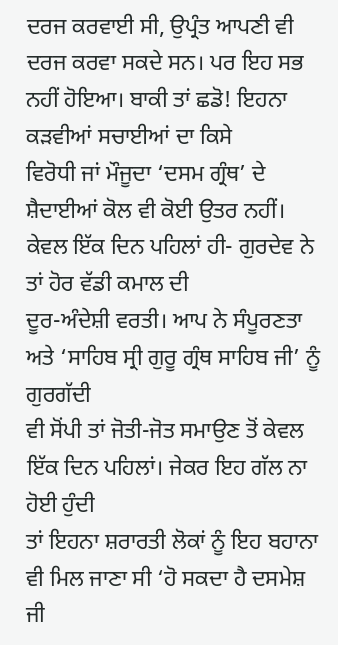ਦਰਜ ਕਰਵਾਈ ਸੀ, ਉਪ੍ਰੰਤ ਆਪਣੀ ਵੀ
ਦਰਜ ਕਰਵਾ ਸਕਦੇ ਸਨ। ਪਰ ਇਹ ਸਭ ਨਹੀਂ ਹੋਇਆ। ਬਾਕੀ ਤਾਂ ਛਡੋ! ਇਹਨਾ ਕੜਵੀਆਂ ਸਚਾਈਆਂ ਦਾ ਕਿਸੇ
ਵਿਰੋਧੀ ਜਾਂ ਮੌਜੂਦਾ ‘ਦਸਮ ਗ੍ਰੰਥ’ ਦੇ ਸ਼ੈਦਾਈਆਂ ਕੋਲ ਵੀ ਕੋਈ ਉਤਰ ਨਹੀਂ।
ਕੇਵਲ ਇੱਕ ਦਿਨ ਪਹਿਲਾਂ ਹੀ- ਗੁਰਦੇਵ ਨੇ ਤਾਂ ਹੋਰ ਵੱਡੀ ਕਮਾਲ ਦੀ
ਦੂਰ-ਅੰਦੇਸ਼ੀ ਵਰਤੀ। ਆਪ ਨੇ ਸੰਪੂਰਣਤਾ ਅਤੇ ‘ਸਾਹਿਬ ਸ੍ਰੀ ਗੁਰੂ ਗ੍ਰੰਥ ਸਾਹਿਬ ਜੀ’ ਨੂੰ ਗੁਰਗੱਦੀ
ਵੀ ਸੋਂਪੀ ਤਾਂ ਜੋਤੀ-ਜੋਤ ਸਮਾਉਣ ਤੋਂ ਕੇਵਲ ਇੱਕ ਦਿਨ ਪਹਿਲਾਂ। ਜੇਕਰ ਇਹ ਗੱਲ ਨਾ ਹੋਈ ਹੁੰਦੀ
ਤਾਂ ਇਹਨਾ ਸ਼ਰਾਰਤੀ ਲੋਕਾਂ ਨੂੰ ਇਹ ਬਹਾਨਾ ਵੀ ਮਿਲ ਜਾਣਾ ਸੀ ‘ਹੋ ਸਕਦਾ ਹੈ ਦਸਮੇਸ਼ ਜੀ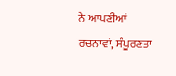ਨੇ ਆਪਣੀਆਂ
ਰਚਨਾਵਾਂ, ਸੰਪੂਰਣਤਾ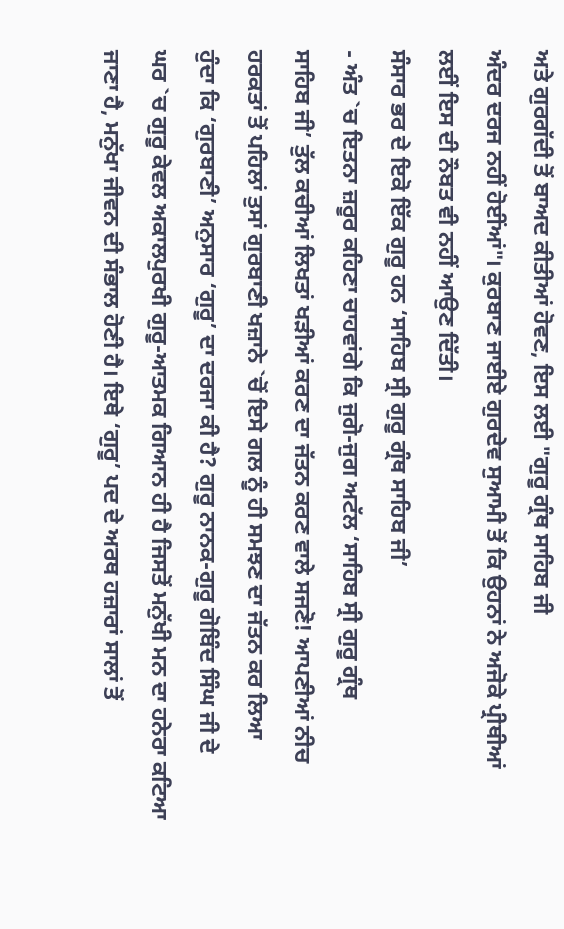ਅਤੇ ਗੁਰਗੱਦੀ ਤੋਂ ਬਾਅਦ ਕੀਤੀਆਂ ਹੋਵਣ, ਇਸ ਲਈ "ਗੁਰੂ ਗ੍ਰੰਥ ਸਾਹਿਬ ਜੀ
ਅੰਦਰ ਦਰਜ ਨਹੀਂ ਹੋਈਂਆਂ"। ਕੁਰਬਾਣ ਜਾਈਏ ਗੁਰਦੇਵ ਸੁਆਮੀ ਤੋਂ ਕਿ ਉਹਨਾਂ ਨੇ ਅਜੋਕੇ ਪ੍ਰੀਥੀਆਂ
ਲਈਂ ਇਸ ਦੀ ਨੌਬਤ ਵੀ ਨਹੀਂ ਆਉਣ ਦਿੱਤੀ।
ਸੰਸਾਰ ਭਰ ਦੇ ਇਕੋ ਇੱਕ ਗੁਰੂ ਹਨ ‘ਸਾਹਿਬ ਸ੍ਰੀ ਗੁਰੂ ਗ੍ਰੰਥ ਸਾਹਿਬ ਜੀ’
- ਅੰਤ `ਚ ਇਤਨਾ ਜ਼ਰੂਰ ਕਹਿਣਾ ਚਾਹਵਾਂਗੇ ਕਿ ਜੁਗੋ-ਜੁਗ ਅਟੱਲ ‘ਸਾਹਿਬ ਸ੍ਰੀ ਗੁਰੂ ਗ੍ਰੰਥ
ਸਾਹਿਬ ਜੀ’ ਤੁੱਲ ਕਚੀਆਂ ਲਿਖਤਾਂ ਖੜੀਆਂ ਕਰਣ ਦਾ ਜੱਤਨ ਕਰਣ ਵਾਲੇ ਸਜਣੋ! ਆਪਣੀਆਂ ਨੀਚ
ਹਰਕਤਾਂ ਤੋਂ ਪਹਿਲਾਂ ਤੁਸਾਂ ਗੁਰਬਾਣੀ ਖਜ਼ਾਨੇ `ਚੋਂ ਇਸੇ ਗਲ ਨੂੰ ਹੀ ਸਮਝਣ ਦਾ ਜੱਤਨ ਕਰ ਲਿਆ
ਹੁੰਦਾ ਕਿ ‘ਗੁਰਬਾਣੀ’ ਅਨੁਸਾਰ ‘ਗੁਰੂ’ ਦਾ ਦਰਜਾ ਕੀ ਹੈ? ਗੁਰੂ ਨਾਨਕ-ਗੁਰੂ ਗੋਬਿੰਦ ਸਿੰਘ ਜੀ ਦੇ
ਘਰ `ਚ ਗੁਰੂ ਕੇਵਲ ਅਕਾਲਪੁਰਖੀ ਗੁਰੂ-ਆਤਮਕ ਗਿਆਨ ਹੀ ਹੈ ਜਿਸਤੋਂ ਮਨੁੱਖੀ ਮਨ ਦਾ ਹਨੇਰਾ ਕਟਿਆ
ਜਾਣਾ ਹੈ, ਮਨੁੱਖਾ ਜੀਵਨ ਦੀ ਸੰਭਾਲ ਹੋਣੀ ਹੈ। ਇਥੇ ‘ਗੁਰੂ’ ਪਦ ਦੇ ਅਰਥ ਹਜ਼ਾਰਾਂ ਸਾਲਾਂ ਤੋਂ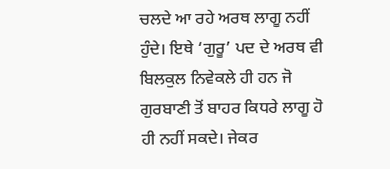ਚਲਦੇ ਆ ਰਹੇ ਅਰਥ ਲਾਗੂ ਨਹੀਂ ਹੁੰਦੇ। ਇਥੇ ‘ਗੁਰੂ’ ਪਦ ਦੇ ਅਰਥ ਵੀ ਬਿਲਕੁਲ ਨਿਵੇਕਲੇ ਹੀ ਹਨ ਜੋ
ਗੁਰਬਾਣੀ ਤੋਂ ਬਾਹਰ ਕਿਧਰੇ ਲਾਗੂ ਹੋ ਹੀ ਨਹੀਂ ਸਕਦੇ। ਜੇਕਰ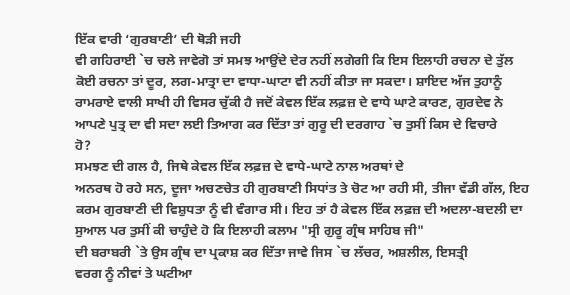ਇੱਕ ਵਾਰੀ ‘ਗੁਰਬਾਣੀ’ ਦੀ ਥੋੜੀ ਜਹੀ
ਵੀ ਗਹਿਰਾਈ `ਚ ਚਲੇ ਜਾਵੇਗੋ ਤਾਂ ਸਮਝ ਆਉਂਦੇ ਦੇਰ ਨਹੀਂ ਲਗੇਗੀ ਕਿ ਇਸ ਇਲਾਹੀ ਰਚਨਾ ਦੇ ਤੁੱਲ
ਕੋਈ ਰਚਨਾ ਤਾਂ ਦੂਰ, ਲਗ-ਮਾਤ੍ਰਾ ਦਾ ਵਾਧਾ-ਘਾਟਾ ਵੀ ਨਹੀਂ ਕੀਤਾ ਜਾ ਸਕਦਾ। ਸ਼ਾਇਦ ਅੱਜ ਤੁਹਾਨੂੰ
ਰਾਮਰਾਏ ਵਾਲੀ ਸਾਖੀ ਹੀ ਵਿਸਰ ਚੁੱਕੀ ਹੈ ਜਦੋਂ ਕੇਵਲ ਇੱਕ ਲਫ਼ਜ਼ ਦੇ ਵਾਧੇ ਘਾਟੇ ਕਾਰਣ, ਗੁਰਦੇਵ ਨੇ
ਆਪਣੇ ਪੁਤ੍ਰ ਦਾ ਵੀ ਸਦਾ ਲਈ ਤਿਆਗ ਕਰ ਦਿੱਤਾ ਤਾਂ ਗੁਰੂ ਦੀ ਦਰਗਾਹ `ਚ ਤੁਸੀਂ ਕਿਸ ਦੇ ਵਿਚਾਰੇ
ਹੋ?
ਸਮਝਣ ਦੀ ਗਲ ਹੈ, ਜਿਥੇ ਕੇਵਲ ਇੱਕ ਲਫ਼ਜ਼ ਦੇ ਵਾਧੇ-ਘਾਟੇ ਨਾਲ ਅਰਥਾਂ ਦੇ
ਅਨਰਥ ਹੋ ਰਹੇ ਸਨ, ਦੂਜਾ ਅਚਣਚੇਤ ਹੀ ਗੁਰਬਾਣੀ ਸਿਧਾਂਤ ਤੇ ਚੋਟ ਆ ਰਹੀ ਸੀ, ਤੀਜਾ ਵੱਡੀ ਗੱਲ, ਇਹ
ਕਰਮ ਗੁਰਬਾਣੀ ਦੀ ਵਿਸ਼ੁਧਤਾ ਨੂੰ ਵੀ ਵੰਗਾਰ ਸੀ। ਇਹ ਤਾਂ ਹੈ ਕੇਵਲ ਇੱਕ ਲਫ਼ਜ਼ ਦੀ ਅਦਲਾ-ਬਦਲੀ ਦਾ
ਸੁਆਲ ਪਰ ਤੁਸੀਂ ਕੀ ਚਾਹੁੰਦੇ ਹੋ ਕਿ ਇਲਾਹੀ ਕਲਾਮ "ਸ੍ਰੀ ਗੁਰੂ ਗ੍ਰੰਥ ਸਾਹਿਬ ਜੀ"
ਦੀ ਬਰਾਬਰੀ `ਤੇ ਉਸ ਗ੍ਰੰਥ ਦਾ ਪ੍ਰਕਾਸ਼ ਕਰ ਦਿੱਤਾ ਜਾਵੇ ਜਿਸ `ਚ ਲੱਚਰ, ਅਸ਼ਲੀਲ, ਇਸਤ੍ਰੀ
ਵਰਗ ਨੂੰ ਨੀਵਾਂ ਤੇ ਘਟੀਆ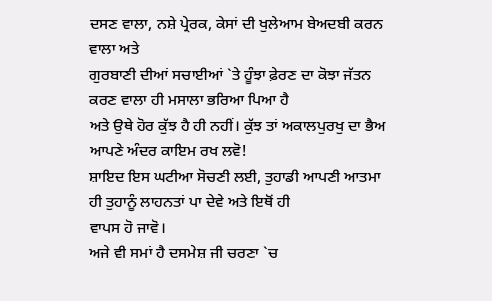ਦਸਣ ਵਾਲਾ, ਨਸ਼ੇ ਪ੍ਰੇਰਕ, ਕੇਸਾਂ ਦੀ ਖੁਲੇਆਮ ਬੇਅਦਬੀ ਕਰਨ ਵਾਲਾ ਅਤੇ
ਗੁਰਬਾਣੀ ਦੀਆਂ ਸਚਾਈਆਂ `ਤੇ ਹੂੰਝਾ ਫ਼ੇਰਣ ਦਾ ਕੋਝਾ ਜੱਤਨ ਕਰਣ ਵਾਲਾ ਹੀ ਮਸਾਲਾ ਭਰਿਆ ਪਿਆ ਹੈ
ਅਤੇ ਉਥੇ ਹੋਰ ਕੁੱਝ ਹੈ ਹੀ ਨਹੀਂ। ਕੁੱਝ ਤਾਂ ਅਕਾਲਪੁਰਖੁ ਦਾ ਭੈਅ ਆਪਣੇ ਅੰਦਰ ਕਾਇਮ ਰਖ ਲਵੋ!
ਸ਼ਾਇਦ ਇਸ ਘਟੀਆ ਸੋਚਣੀ ਲਈ, ਤੁਹਾਡੀ ਆਪਣੀ ਆਤਮਾ ਹੀ ਤੁਹਾਨੂੰ ਲਾਹਨਤਾਂ ਪਾ ਦੇਵੇ ਅਤੇ ਇਥੋਂ ਹੀ
ਵਾਪਸ ਹੋ ਜਾਵੋ।
ਅਜੇ ਵੀ ਸਮਾਂ ਹੈ ਦਸਮੇਸ਼ ਜੀ ਚਰਣਾ `ਚ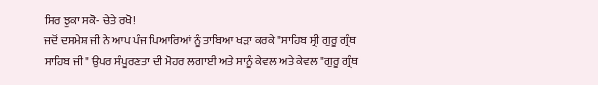ਸਿਰ ਝੁਕਾ ਸਕੋ- ਚੇਤੇ ਰਖੋ!
ਜਦੋਂ ਦਸਮੇਸ਼ ਜੀ ਨੇ ਆਪ ਪੰਜ ਪਿਆਰਿਆਂ ਨੂੰ ਤਾਬਿਆ ਖੜਾ ਕਰਕੇ "ਸਾਹਿਬ ਸ੍ਰੀ ਗੁਰੂ ਗ੍ਰੰਥ
ਸਾਹਿਬ ਜੀ" ਉਪਰ ਸੰਪੂਰਣਤਾ ਦੀ ਮੋਹਰ ਲਗਾਈ ਅਤੇ ਸਾਨੂੰ ਕੇਵਲ ਅਤੇ ਕੇਵਲ "ਗੁਰੂ ਗ੍ਰੰਥ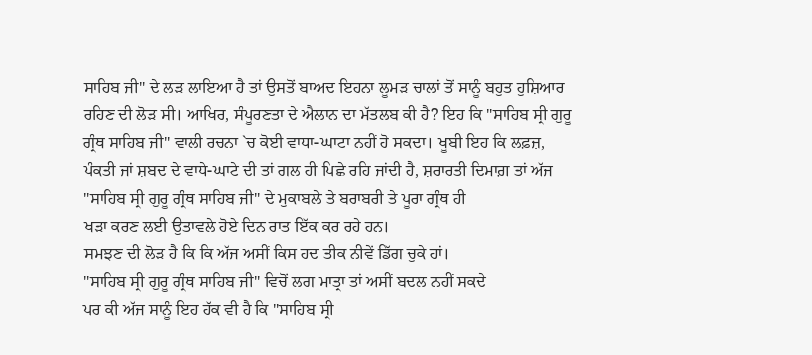ਸਾਹਿਬ ਜੀ" ਦੇ ਲੜ ਲਾਇਆ ਹੈ ਤਾਂ ਉਸਤੋਂ ਬਾਅਦ ਇਹਨਾ ਲੂਮੜ ਚਾਲਾਂ ਤੋਂ ਸਾਨੂੰ ਬਹੁਤ ਹੁਸ਼ਿਆਰ
ਰਹਿਣ ਦੀ ਲੋੜ ਸੀ। ਆਖਿਰ, ਸੰਪੂਰਣਤਾ ਦੇ ਐਲਾਨ ਦਾ ਮੱਤਲਬ ਕੀ ਹੈ? ਇਹ ਕਿ "ਸਾਹਿਬ ਸ੍ਰੀ ਗੁਰੂ
ਗ੍ਰੰਥ ਸਾਹਿਬ ਜੀ" ਵਾਲੀ ਰਚਨਾ `ਚ ਕੋਈ ਵਾਧਾ-ਘਾਟਾ ਨਹੀਂ ਹੋ ਸਕਦਾ। ਖੂਬੀ ਇਹ ਕਿ ਲਫ਼ਜ਼,
ਪੰਕਤੀ ਜਾਂ ਸ਼ਬਦ ਦੇ ਵਾਧੇ-ਘਾਟੇ ਦੀ ਤਾਂ ਗਲ ਹੀ ਪਿਛੇ ਰਹਿ ਜਾਂਦੀ ਹੈ, ਸ਼ਰਾਰਤੀ ਦਿਮਾਗ਼ ਤਾਂ ਅੱਜ
"ਸਾਹਿਬ ਸ੍ਰੀ ਗੁਰੂ ਗ੍ਰੰਥ ਸਾਹਿਬ ਜੀ" ਦੇ ਮੁਕਾਬਲੇ ਤੇ ਬਰਾਬਰੀ ਤੇ ਪੂਰਾ ਗ੍ਰੰਥ ਹੀ
ਖੜਾ ਕਰਣ ਲਈ ਉਤਾਵਲੇ ਹੋਏ ਦਿਨ ਰਾਤ ਇੱਕ ਕਰ ਰਹੇ ਹਨ।
ਸਮਝਣ ਦੀ ਲੋੜ ਹੈ ਕਿ ਕਿ ਅੱਜ ਅਸੀਂ ਕਿਸ ਹਦ ਤੀਕ ਨੀਵੇਂ ਡਿੱਗ ਚੁਕੇ ਹਾਂ।
"ਸਾਹਿਬ ਸ੍ਰੀ ਗੁਰੂ ਗ੍ਰੰਥ ਸਾਹਿਬ ਜੀ" ਵਿਚੋਂ ਲਗ ਮਾਤ੍ਰਾ ਤਾਂ ਅਸੀਂ ਬਦਲ ਨਹੀਂ ਸਕਦੇ
ਪਰ ਕੀ ਅੱਜ ਸਾਨੂੰ ਇਹ ਹੱਕ ਵੀ ਹੈ ਕਿ "ਸਾਹਿਬ ਸ੍ਰੀ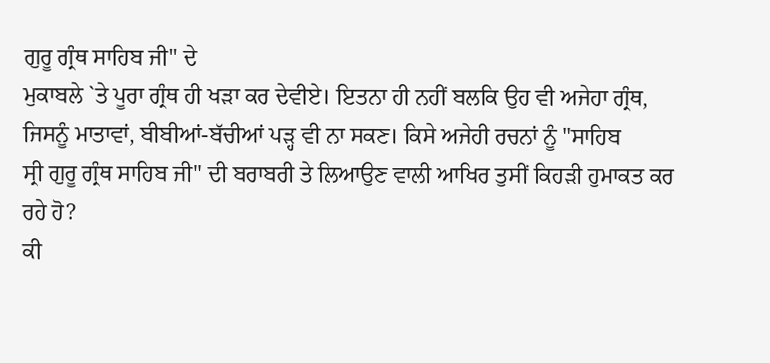ਗੁਰੂ ਗ੍ਰੰਥ ਸਾਹਿਬ ਜੀ" ਦੇ
ਮੁਕਾਬਲੇ `ਤੇ ਪੂਰਾ ਗ੍ਰੰਥ ਹੀ ਖੜਾ ਕਰ ਦੇਵੀਏ। ਇਤਨਾ ਹੀ ਨਹੀਂ ਬਲਕਿ ਉਹ ਵੀ ਅਜੇਹਾ ਗ੍ਰੰਥ,
ਜਿਸਨੂੰ ਮਾਤਾਵਾਂ, ਬੀਬੀਆਂ-ਬੱਚੀਆਂ ਪੜ੍ਹ ਵੀ ਨਾ ਸਕਣ। ਕਿਸੇ ਅਜੇਹੀ ਰਚਨਾਂ ਨੂੰ "ਸਾਹਿਬ
ਸ੍ਰੀ ਗੁਰੂ ਗ੍ਰੰਥ ਸਾਹਿਬ ਜੀ" ਦੀ ਬਰਾਬਰੀ ਤੇ ਲਿਆਉਣ ਵਾਲੀ ਆਖਿਰ ਤੁਸੀਂ ਕਿਹੜੀ ਹੁਮਾਕਤ ਕਰ
ਰਹੇ ਹੋ?
ਕੀ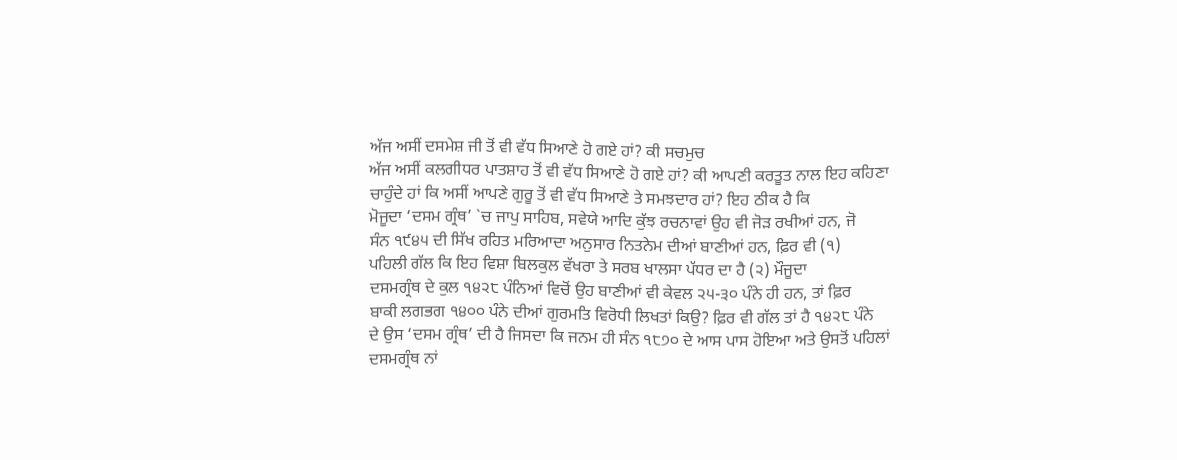ਅੱਜ ਅਸੀਂ ਦਸਮੇਸ਼ ਜੀ ਤੋਂ ਵੀ ਵੱਧ ਸਿਆਣੇ ਹੋ ਗਏ ਹਾਂ? ਕੀ ਸਚਮੁਚ
ਅੱਜ ਅਸੀਂ ਕਲਗੀਧਰ ਪਾਤਸ਼ਾਹ ਤੋਂ ਵੀ ਵੱਧ ਸਿਆਣੇ ਹੋ ਗਏ ਹਾਂ? ਕੀ ਆਪਣੀ ਕਰਤੂਤ ਨਾਲ ਇਹ ਕਹਿਣਾ
ਚਾਹੁੰਦੇ ਹਾਂ ਕਿ ਅਸੀਂ ਆਪਣੇ ਗੁਰੂ ਤੋਂ ਵੀ ਵੱਧ ਸਿਆਣੇ ਤੇ ਸਮਝਦਾਰ ਹਾਂ? ਇਹ ਠੀਕ ਹੈ ਕਿ
ਮੋਜੂਦਾ ‘ਦਸਮ ਗ੍ਰੰਥ’ `ਚ ਜਾਪੁ ਸਾਹਿਬ, ਸਵੇਯੇ ਆਦਿ ਕੁੱਝ ਰਚਨਾਵਾਂ ਉਹ ਵੀ ਜੋੜ ਰਖੀਆਂ ਹਨ, ਜੋ
ਸੰਨ ੧੯੪੫ ਦੀ ਸਿੱਖ ਰਹਿਤ ਮਰਿਆਦਾ ਅਨੁਸਾਰ ਨਿਤਨੇਮ ਦੀਆਂ ਬਾਣੀਆਂ ਹਨ, ਫ਼ਿਰ ਵੀ (੧)
ਪਹਿਲੀ ਗੱਲ ਕਿ ਇਹ ਵਿਸ਼ਾ ਬਿਲਕੁਲ ਵੱਖਰਾ ਤੇ ਸਰਬ ਖਾਲਸਾ ਪੱਧਰ ਦਾ ਹੈ (੨) ਮੌਜੂਦਾ
ਦਸਮਗ੍ਰੰਥ ਦੇ ਕੁਲ ੧੪੨੮ ਪੰਨਿਆਂ ਵਿਚੋਂ ਉਹ ਬਾਣੀਆਂ ਵੀ ਕੇਵਲ ੨੫-੩੦ ਪੰਨੇ ਹੀ ਹਨ, ਤਾਂ ਫ਼ਿਰ
ਬਾਕੀ ਲਗਭਗ ੧੪੦੦ ਪੰਨੇ ਦੀਆਂ ਗੁਰਮਤਿ ਵਿਰੋਧੀ ਲਿਖਤਾਂ ਕਿਉ? ਫ਼ਿਰ ਵੀ ਗੱਲ ਤਾਂ ਹੈ ੧੪੨੮ ਪੰਨੇ
ਦੇ ਉਸ ‘ਦਸਮ ਗ੍ਰੰਥ’ ਦੀ ਹੈ ਜਿਸਦਾ ਕਿ ਜਨਮ ਹੀ ਸੰਨ ੧੮੭੦ ਦੇ ਆਸ ਪਾਸ ਹੋਇਆ ਅਤੇ ਉਸਤੋਂ ਪਹਿਲਾਂ
ਦਸਮਗ੍ਰੰਥ ਨਾਂ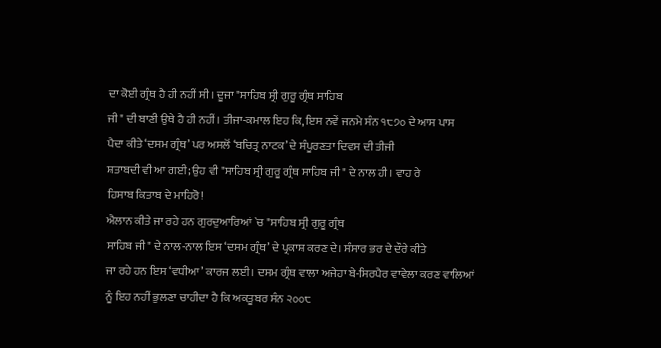ਦਾ ਕੋਈ ਗ੍ਰੰਥ ਹੈ ਹੀ ਨਹੀਂ ਸੀ। ਦੂਜਾ "ਸਾਹਿਬ ਸ੍ਰੀ ਗੁਰੂ ਗ੍ਰੰਥ ਸਾਹਿਬ
ਜੀ" ਦੀ ਬਾਣੀ ਉਥੇ ਹੈ ਹੀ ਨਹੀਂ। ਤੀਜਾ-ਕਮਾਲ ਇਹ ਕਿ, ਇਸ ਨਵੇਂ ਜਨਮੇ ਸੰਨ ੧੮੭੦ ਦੇ ਆਸ ਪਾਸ
ਪੈਦਾ ਕੀਤੇ ‘ਦਸਮ ਗ੍ਰੰਥ’ ਪਰ ਅਸਲੋਂ ‘ਬਚਿਤ੍ਰ ਨਾਟਕ’ ਦੇ ਸੰਪੂਰਣਤਾ ਦਿਵਸ ਦੀ ਤੀਜੀ
ਸ਼ਤਾਬਦੀ ਵੀ ਆ ਗਈ; ਉਹ ਵੀ "ਸਾਹਿਬ ਸ੍ਰੀ ਗੁਰੂ ਗ੍ਰੰਥ ਸਾਹਿਬ ਜੀ" ਦੇ ਨਾਲ ਹੀ। ਵਾਹ ਰੇ
ਹਿਸਾਬ ਕਿਤਾਬ ਦੇ ਮਾਹਿਰੋ!
ਐਲਾਨ ਕੀਤੇ ਜਾ ਰਹੇ ਹਨ ਗੁਰਦੁਆਰਿਆਂ `ਚ "ਸਾਹਿਬ ਸ੍ਰੀ ਗੁਰੂ ਗ੍ਰੰਥ
ਸਾਹਿਬ ਜੀ" ਦੇ ਨਾਲ-ਨਾਲ ਇਸ ‘ਦਸਮ ਗ੍ਰੰਥ’ ਦੇ ਪ੍ਰਕਾਸ਼ ਕਰਣ ਦੇ। ਸੰਸਾਰ ਭਰ ਦੇ ਦੌਰੇ ਕੀਤੇ
ਜਾ ਰਹੇ ਹਨ ਇਸ ‘ਵਧੀਆ’ ਕਾਰਜ ਲਈ। ਦਸਮ ਗ੍ਰੰਥ ਵਾਲਾ ਅਜੇਹਾ ਬੇ-ਸਿਰਪੈਰ ਵਾਵੇਲਾ ਕਰਣ ਵਾਲਿਆਂ
ਨੂੰ ਇਹ ਨਹੀਂ ਭੁਲਣਾ ਚਾਹੀਦਾ ਹੈ ਕਿ ਅਕਤੂਬਰ ਸੰਨ ੨੦੦੮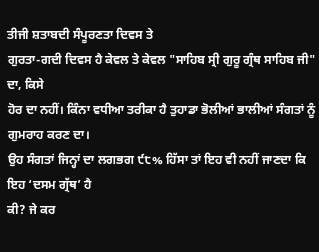ਤੀਜੀ ਸ਼ਤਾਬਦੀ ਸੰਪੂਰਣਤਾ ਦਿਵਸ ਤੇ
ਗੁਰਤਾ-ਗਦੀ ਦਿਵਸ ਹੈ ਕੇਵਲ ਤੇ ਕੇਵਲ "ਸਾਹਿਬ ਸ੍ਰੀ ਗੁਰੂ ਗ੍ਰੰਥ ਸਾਹਿਬ ਜੀ" ਦਾ, ਕਿਸੇ
ਹੋਰ ਦਾ ਨਹੀਂ। ਕਿੰਨਾ ਵਧੀਆ ਤਰੀਕਾ ਹੈ ਤੁਹਾਡਾ ਭੋਲੀਆਂ ਭਾਲੀਆਂ ਸੰਗਤਾਂ ਨੂੰ ਗੁਮਰਾਹ ਕਰਣ ਦਾ।
ਉਹ ਸੰਗਤਾਂ ਜਿਨ੍ਹਾਂ ਦਾ ਲਗਭਗ ੯੮% ਹਿੱਸਾ ਤਾਂ ਇਹ ਵੀ ਨਹੀਂ ਜਾਣਦਾ ਕਿ ਇਹ ‘ਦਸਮ ਗ੍ਰੱਥ’ ਹੈ
ਕੀ? ਜੇ ਕਰ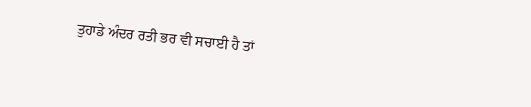ਤੁਹਾਡੇ ਅੰਦਰ ਰਤੀ ਭਰ ਵੀ ਸਚਾਈ ਹੈ ਤਾਂ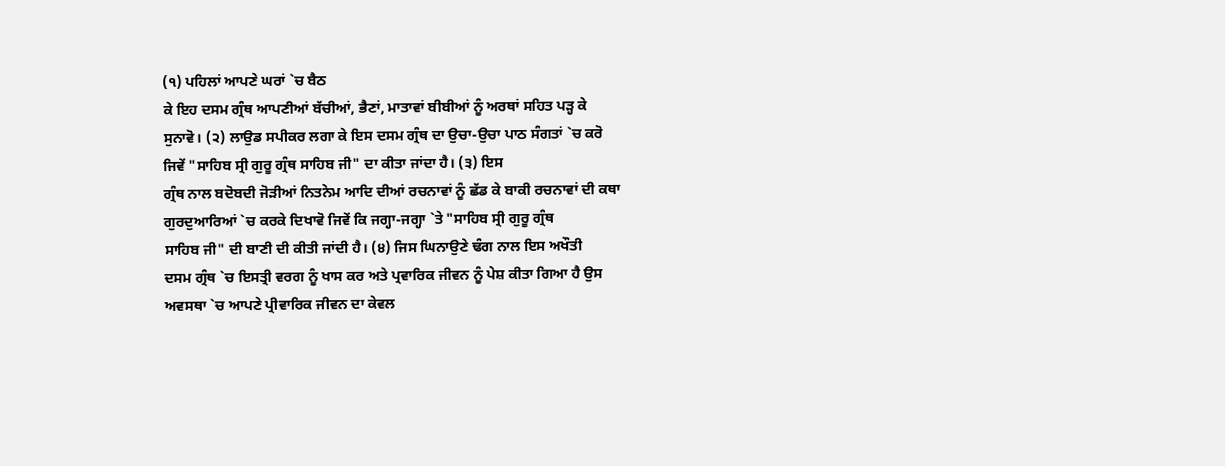(੧) ਪਹਿਲਾਂ ਆਪਣੇ ਘਰਾਂ `ਚ ਬੈਠ
ਕੇ ਇਹ ਦਸਮ ਗ੍ਰੰਥ ਆਪਣੀਆਂ ਬੱਚੀਆਂ, ਭੈਣਾਂ, ਮਾਤਾਵਾਂ ਬੀਬੀਆਂ ਨੂੰ ਅਰਥਾਂ ਸਹਿਤ ਪੜ੍ਹ ਕੇ
ਸੁਨਾਵੋ। (੨) ਲਾਉਡ ਸਪੀਕਰ ਲਗਾ ਕੇ ਇਸ ਦਸਮ ਗ੍ਰੰਥ ਦਾ ਉਚਾ-ਉਚਾ ਪਾਠ ਸੰਗਤਾਂ `ਚ ਕਰੋ
ਜਿਵੇਂ "ਸਾਹਿਬ ਸ੍ਰੀ ਗੁਰੂ ਗ੍ਰੰਥ ਸਾਹਿਬ ਜੀ" ਦਾ ਕੀਤਾ ਜਾਂਦਾ ਹੈ। (੩) ਇਸ
ਗ੍ਰੰਥ ਨਾਲ ਬਦੋਬਦੀ ਜੋੜੀਆਂ ਨਿਤਨੇਮ ਆਦਿ ਦੀਆਂ ਰਚਨਾਵਾਂ ਨੂੰ ਛੱਡ ਕੇ ਬਾਕੀ ਰਚਨਾਵਾਂ ਦੀ ਕਥਾ
ਗੁਰਦੁਆਰਿਆਂ `ਚ ਕਰਕੇ ਦਿਖਾਵੋ ਜਿਵੇਂ ਕਿ ਜਗ੍ਹਾ-ਜਗ੍ਹਾ `ਤੇ "ਸਾਹਿਬ ਸ੍ਰੀ ਗੁਰੂ ਗ੍ਰੰਥ
ਸਾਹਿਬ ਜੀ" ਦੀ ਬਾਣੀ ਦੀ ਕੀਤੀ ਜਾਂਦੀ ਹੈ। (੪) ਜਿਸ ਘਿਨਾਉਣੇ ਢੰਗ ਨਾਲ ਇਸ ਅਖੌਤੀ
ਦਸਮ ਗ੍ਰੰਥ `ਚ ਇਸਤ੍ਰੀ ਵਰਗ ਨੂੰ ਖਾਸ ਕਰ ਅਤੇ ਪ੍ਰਵਾਰਿਕ ਜੀਵਨ ਨੂੰ ਪੇਸ਼ ਕੀਤਾ ਗਿਆ ਹੈ ਉਸ
ਅਵਸਥਾ `ਚ ਆਪਣੇ ਪ੍ਰੀਵਾਰਿਕ ਜੀਵਨ ਦਾ ਕੇਵਲ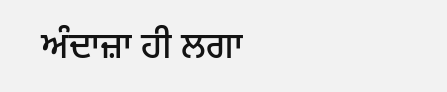ਅੰਦਾਜ਼ਾ ਹੀ ਲਗਾ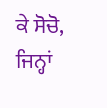ਕੇ ਸੋਚੋ, ਜਿਨ੍ਹਾਂ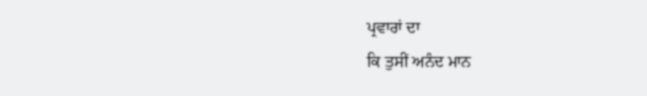ਪ੍ਰਵਾਰਾਂ ਦਾ
ਕਿ ਤੁਸੀਂ ਅਨੰਦ ਮਾਨ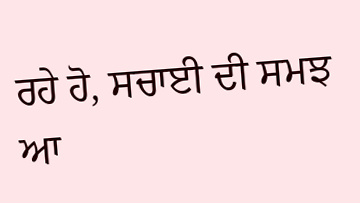ਰਹੇ ਹੋ, ਸਚਾਈ ਦੀ ਸਮਝ ਆ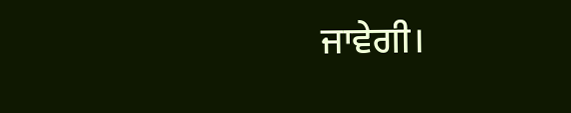ਜਾਵੇਗੀ।